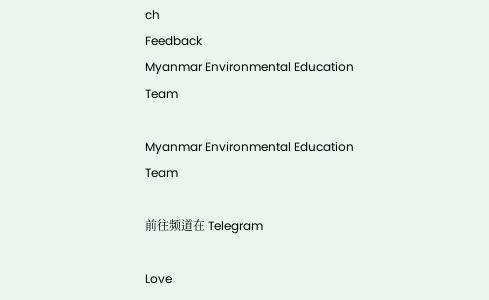ch
Feedback
Myanmar Environmental Education Team

Myanmar Environmental Education Team

前往频道在 Telegram

Love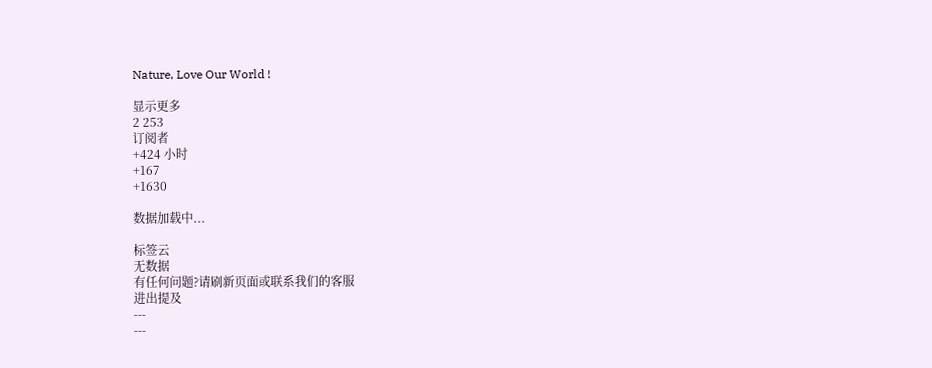Nature, Love Our World !

显示更多
2 253
订阅者
+424 小时
+167
+1630

数据加载中...

标签云
无数据
有任何问题?请刷新页面或联系我们的客服
进出提及
---
---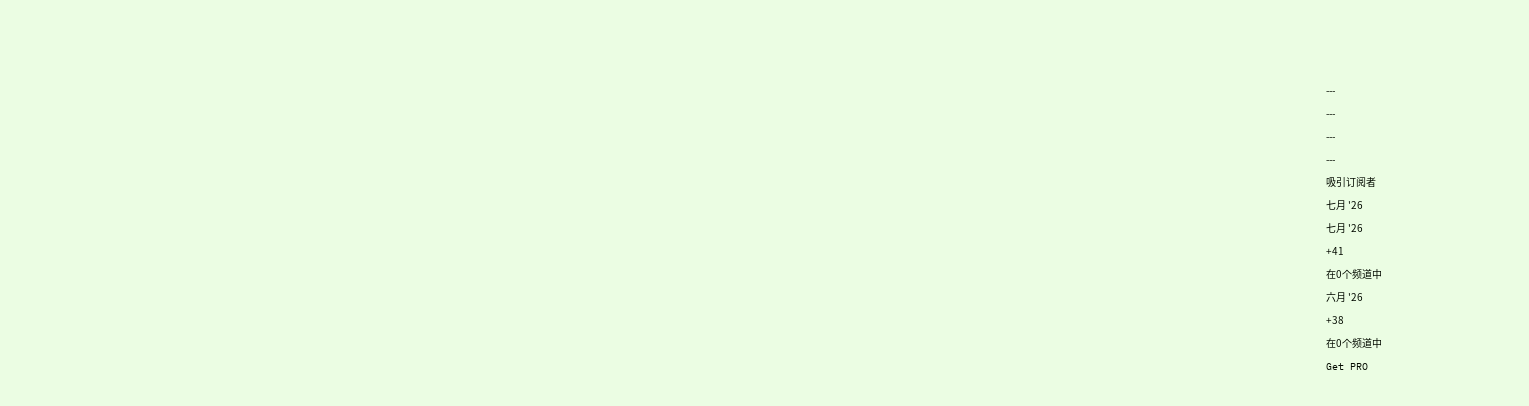---
---
---
---
吸引订阅者
七月 '26
七月 '26
+41
在0个频道中
六月 '26
+38
在0个频道中
Get PRO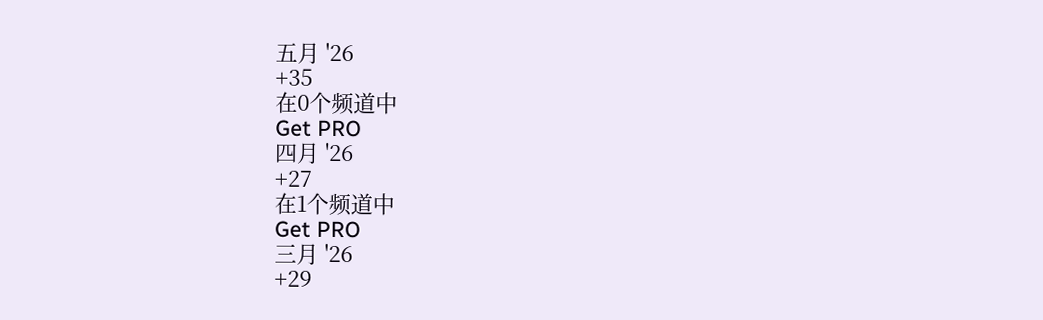五月 '26
+35
在0个频道中
Get PRO
四月 '26
+27
在1个频道中
Get PRO
三月 '26
+29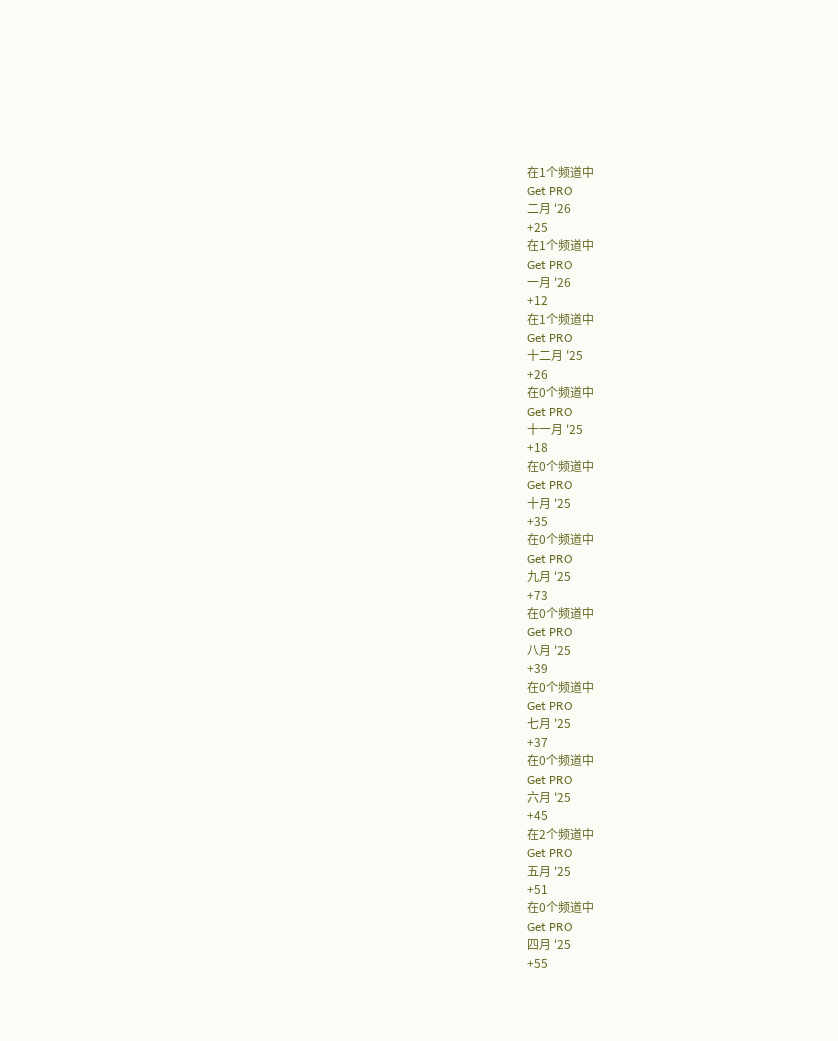在1个频道中
Get PRO
二月 '26
+25
在1个频道中
Get PRO
一月 '26
+12
在1个频道中
Get PRO
十二月 '25
+26
在0个频道中
Get PRO
十一月 '25
+18
在0个频道中
Get PRO
十月 '25
+35
在0个频道中
Get PRO
九月 '25
+73
在0个频道中
Get PRO
八月 '25
+39
在0个频道中
Get PRO
七月 '25
+37
在0个频道中
Get PRO
六月 '25
+45
在2个频道中
Get PRO
五月 '25
+51
在0个频道中
Get PRO
四月 '25
+55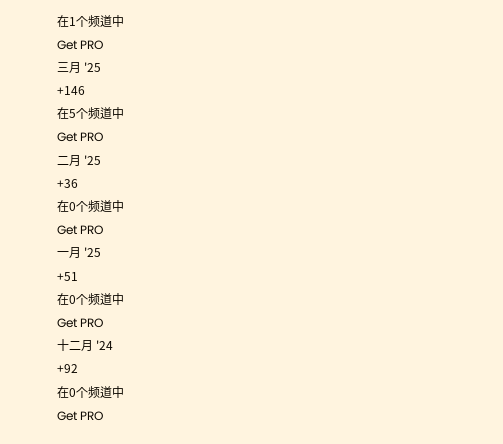在1个频道中
Get PRO
三月 '25
+146
在5个频道中
Get PRO
二月 '25
+36
在0个频道中
Get PRO
一月 '25
+51
在0个频道中
Get PRO
十二月 '24
+92
在0个频道中
Get PRO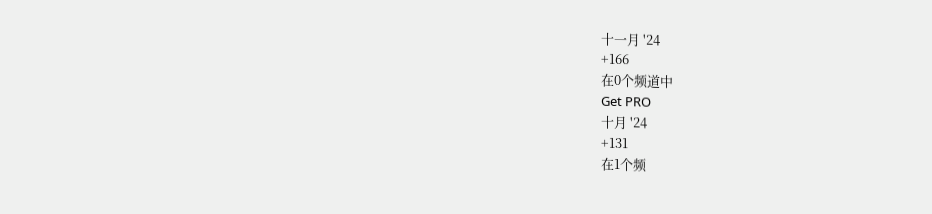十一月 '24
+166
在0个频道中
Get PRO
十月 '24
+131
在1个频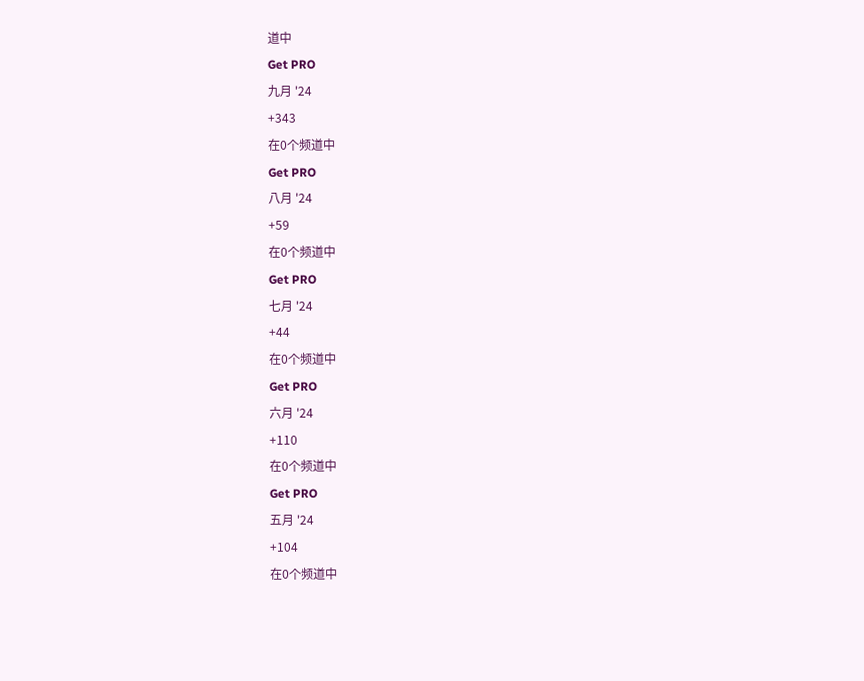道中
Get PRO
九月 '24
+343
在0个频道中
Get PRO
八月 '24
+59
在0个频道中
Get PRO
七月 '24
+44
在0个频道中
Get PRO
六月 '24
+110
在0个频道中
Get PRO
五月 '24
+104
在0个频道中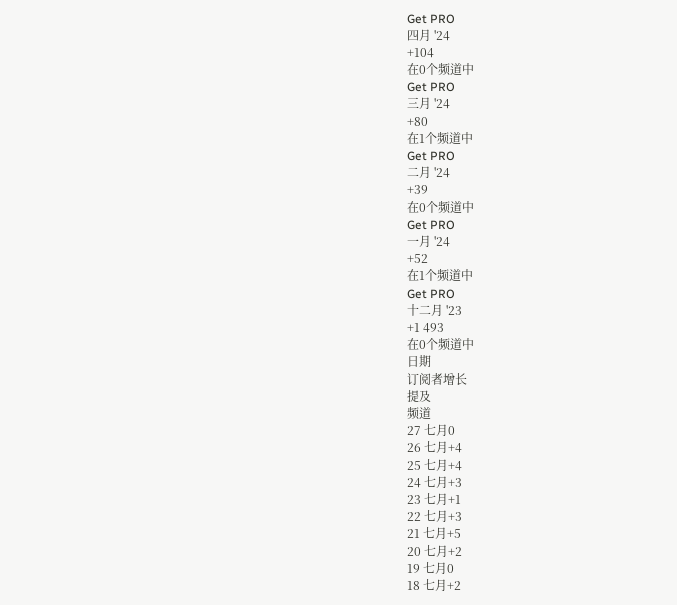Get PRO
四月 '24
+104
在0个频道中
Get PRO
三月 '24
+80
在1个频道中
Get PRO
二月 '24
+39
在0个频道中
Get PRO
一月 '24
+52
在1个频道中
Get PRO
十二月 '23
+1 493
在0个频道中
日期
订阅者增长
提及
频道
27 七月0
26 七月+4
25 七月+4
24 七月+3
23 七月+1
22 七月+3
21 七月+5
20 七月+2
19 七月0
18 七月+2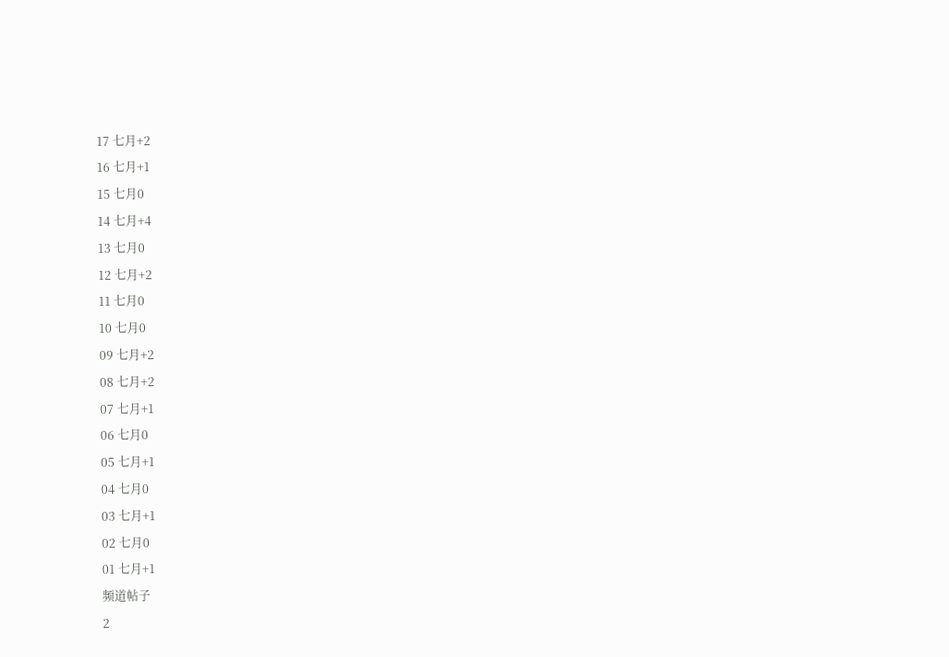17 七月+2
16 七月+1
15 七月0
14 七月+4
13 七月0
12 七月+2
11 七月0
10 七月0
09 七月+2
08 七月+2
07 七月+1
06 七月0
05 七月+1
04 七月0
03 七月+1
02 七月0
01 七月+1
频道帖子
2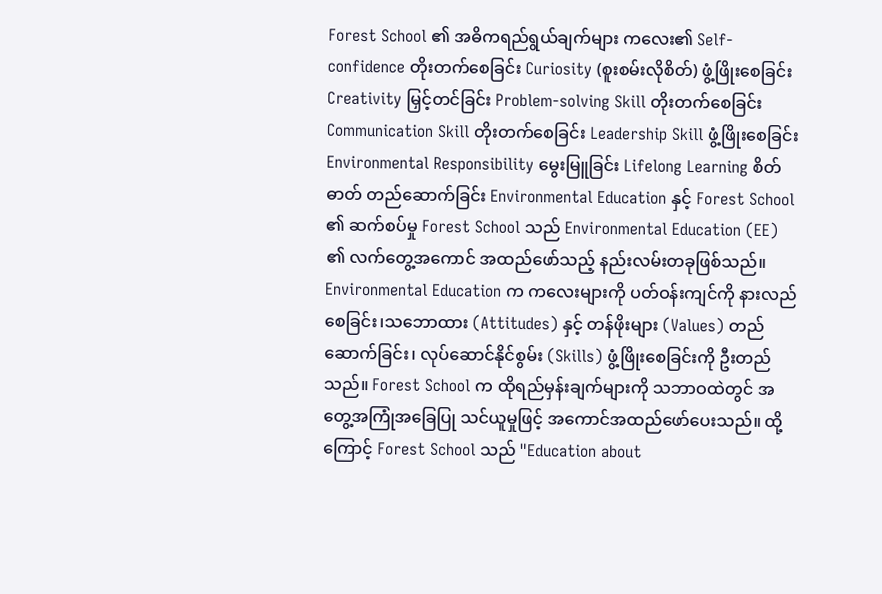Forest School ၏ အဓိကရည်ရွယ်ချက်များ ကလေး၏ Self-confidence တိုးတက်စေခြင်း Curiosity (စူးစမ်းလိုစိတ်) ဖွံ့ဖြိုးစေခြင်း Creativity မြှင့်တင်ခြင်း Problem-solving Skill တိုးတက်စေခြင်း Communication Skill တိုးတက်စေခြင်း Leadership Skill ဖွံ့ဖြိုးစေခြင်း Environmental Responsibility မွေးမြူခြင်း Lifelong Learning စိတ်ဓာတ် တည်ဆောက်ခြင်း Environmental Education နှင့် Forest School ၏ ဆက်စပ်မှု Forest School သည် Environmental Education (EE) ၏ လက်တွေ့အကောင် အထည်ဖော်သည့် နည်းလမ်းတခုဖြစ်သည်။ Environmental Education က ကလေးများကို ပတ်ဝန်းကျင်ကို နားလည်စေခြင်း၊သဘောထား (Attitudes) နှင့် တန်ဖိုးများ (Values) တည်ဆောက်ခြင်း၊ လုပ်ဆောင်နိုင်စွမ်း (Skills) ဖွံ့ဖြိုးစေခြင်းကို ဦးတည်သည်။ Forest School က ထိုရည်မှန်းချက်များကို သဘာဝထဲတွင် အတွေ့အကြုံအခြေပြု သင်ယူမှုဖြင့် အကောင်အထည်ဖော်ပေးသည်။ ထို့ကြောင့် Forest School သည် "Education about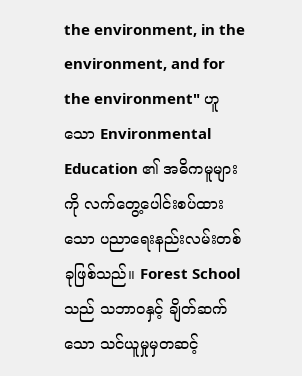the environment, in the environment, and for the environment" ဟူသော Environmental Education ၏ အဓိကမူများကို လက်တွေ့ပေါင်းစပ်ထားသော ပညာရေးနည်းလမ်းတစ်ခုဖြစ်သည်။ Forest School သည် သဘာဝနှင့် ချိတ်ဆက်သော သင်ယူမှုမှတဆင့်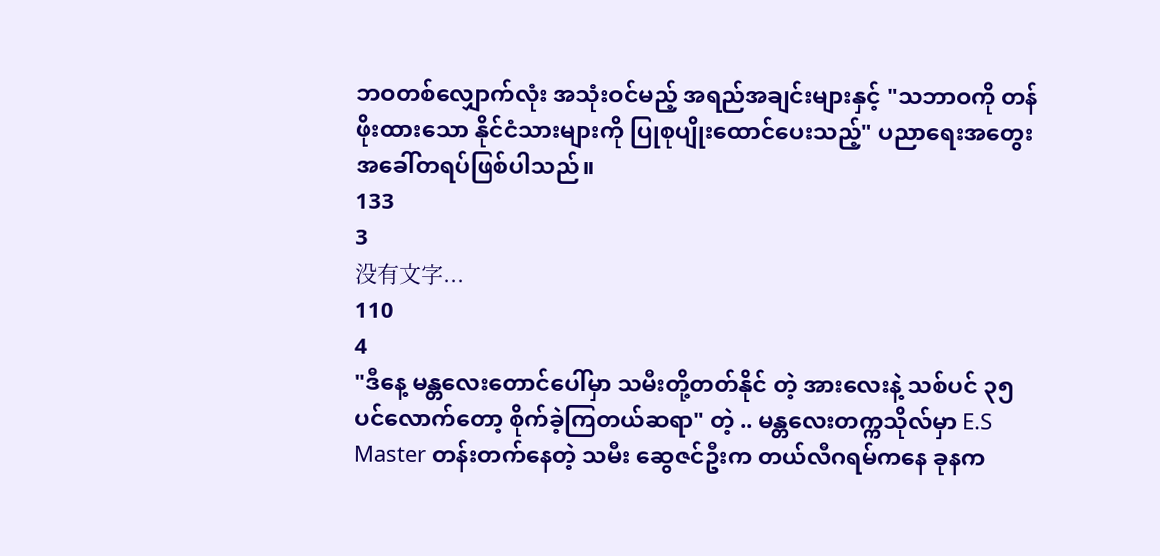ဘဝတစ်လျှောက်လုံး အသုံးဝင်မည့် အရည်အချင်းများနှင့် "သဘာဝကို တန်ဖိုးထားသော နိုင်ငံသားများကို ပြုစုပျိုးထောင်ပေးသည့်" ပညာရေးအတွေးအခေါ်တရပ်ဖြစ်ပါသည်။
133
3
没有文字...
110
4
"ဒီနေ့ မန္တလေးတောင်ပေါ်မှာ သမီးတို့တတ်နိုင် တဲ့ အားလေးနဲ့ သစ်ပင် ၃၅ ပင်လောက်တော့ စိုက်ခဲ့ကြတယ်ဆရာ" တဲ့ .. မန္တလေးတက္ကသိုလ်မှာ E.S Master တန်းတက်နေတဲ့ သမီး ဆွေဇင်ဦးက တယ်လီဂရမ်ကနေ ခုနက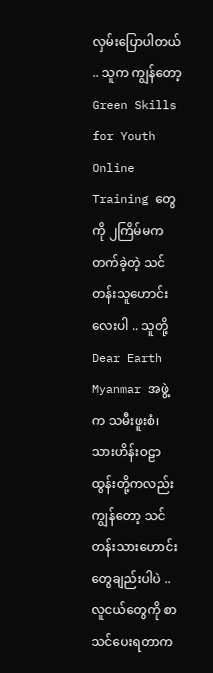လှမ်းပြောပါတယ် .. သူက ကျွန်တော့ Green Skills for Youth Online Training တွေကို ၂ကြိမ်မက တက်ခဲ့တဲ့ သင်တန်းသူဟောင်းလေးပါ .. သူတို့ Dear Earth Myanmar အဖွဲ့က သမီးဖူးစံ၊ သားဟိန်းဝဠာထွန်းတို့ကလည်း ကျွန်တော့ သင်တန်းသားဟောင်းတွေချည်းပါပဲ .. လူငယ်တွေကို စာသင်ပေးရတာက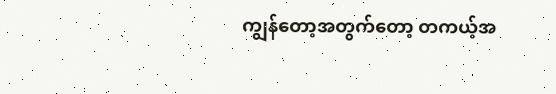ကျွန်တော့အတွက်တော့ တကယ့်အ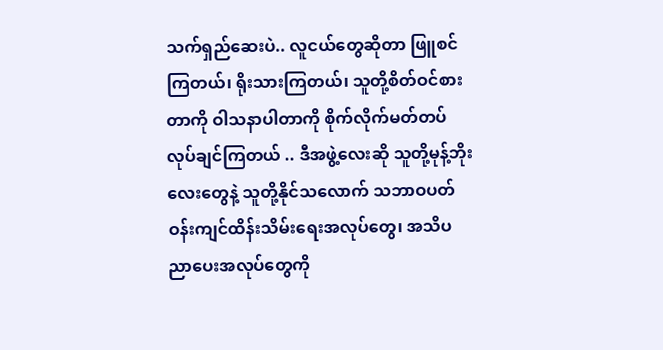သက်ရှည်ဆေးပဲ.. လူငယ်တွေဆိုတာ ဖြူစင်ကြတယ်၊ ရိုးသားကြတယ်၊ သူတို့စိတ်ဝင်စားတာကို ဝါသနာပါတာကို စိုက်လိုက်မတ်တပ် လုပ်ချင်ကြတယ် .. ဒီအဖွဲ့လေးဆို သူတို့မုန့်ဘိုးလေးတွေနဲ့ သူတို့နိုင်သလောက် သဘာဝပတ်ဝန်းကျင်ထိန်းသိမ်းရေးအလုပ်တွေ၊ အသိပညာပေးအလုပ်တွေကို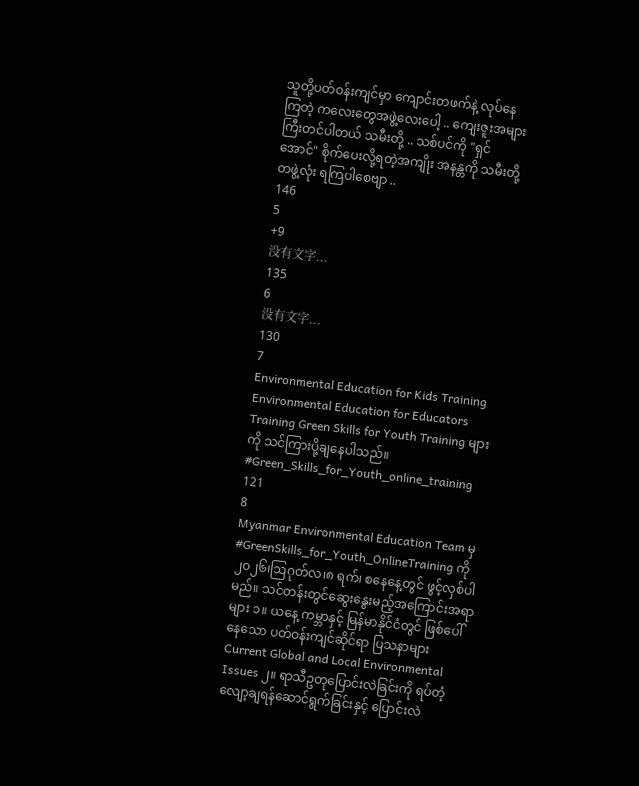သူတို့ပတ်ဝန်းကျင်မှာ ကျောင်းတဖက်နဲ့ လုပ်နေကြတဲ့ ကလေးတွေအဖွဲ့လေးပေါ့ .. ကျေးဇူးအများကြီးတင်ပါတယ် သမီးတို့ .. သစ်ပင်ကို "ရှင်အောင်" စိုက်ပေးလို့ရတဲ့အကျိုး အနန္တကို သမီးတို့ တဖွဲ့လုံး ရကြပါစေဗျာ ..
146
5
+9
没有文字...
135
6
没有文字...
130
7
Environmental Education for Kids Training Environmental Education for Educators Training Green Skills for Youth Training များကို သင်ကြားပို့ချနေပါသည်။ #Green_Skills_for_Youth_online_training
121
8
Myanmar Environmental Education Team မှ #GreenSkills_for_Youth_OnlineTraining ကို ၂၀၂၆၊ဩဂုတ်လ၊၈ ရက်၊ စနေနေ့တွင် ဖွင့်လှစ်ပါမည်။ သင်တန်းတွင်ဆွေးနွေးမည့်အကြောင်းအရာများ ၁။ ယနေ့ ကမ္ဘာနှင့် မြန်မာနိုင်ငံတွင် ဖြစ်ပေါ်နေသော ပတ်ဝန်းကျင်ဆိုင်ရာ ပြသနာများ Current Global and Local Environmental Issues ၂။ ရာသီဥတုပြောင်းလဲခြင်းကို ရပ်တံ့လျော့ချရန်ဆောင်ရွက်ခြင်းနှင့် ပြောင်းလဲ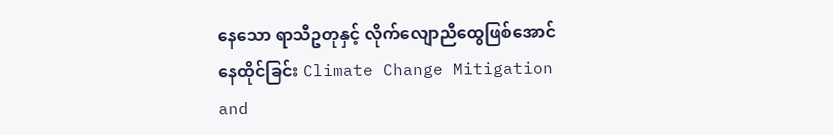နေသော ရာသီဥတုနှင့် လိုက်လျောညီထွေဖြစ်အောင် နေထိုင်ခြင်း Climate Change Mitigation and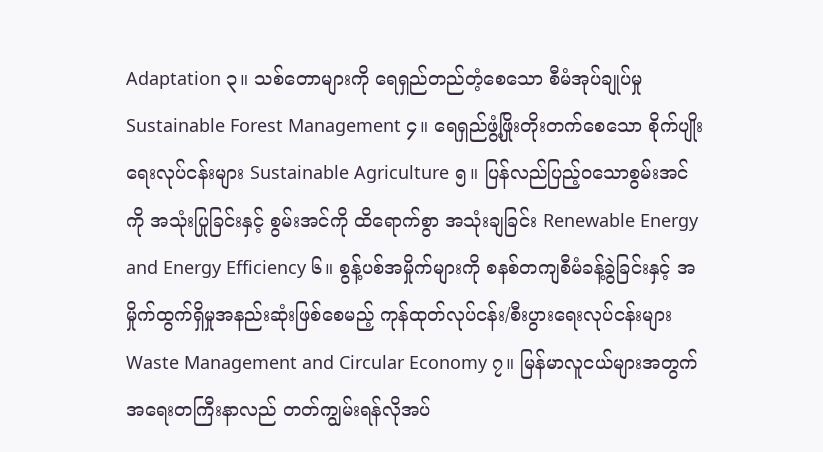Adaptation ၃။ သစ်တောများကို ရေရှည်တည်တံ့စေသော စီမံအုပ်ချုပ်မှု Sustainable Forest Management ၄။ ရေရှည်ဖွံ့ဖြိုးတိုးတက်စေသော စိုက်ပျိုးရေးလုပ်ငန်းများ Sustainable Agriculture ၅။ ပြန်လည်ပြည့်ဝသောစွမ်းအင်ကို အသုံးပြုခြင်းနှင့် စွမ်းအင်ကို ထိရောက်စွာ အသုံးချခြင်း Renewable Energy and Energy Efficiency ၆။ စွန့်ပစ်အမှိုက်များကို စနစ်တကျစီမံခန့်ခွဲခြင်းနှင့် အမှိုက်ထွက်ရှိမှုအနည်းဆုံးဖြစ်စေမည့် ကုန်ထုတ်လုပ်ငန်း/စီးပွားရေးလုပ်ငန်းများ Waste Management and Circular Economy ၇။ မြန်မာလူငယ်များအတွက် အရေးတကြီးနာလည် တတ်ကျွမ်းရန်လိုအပ်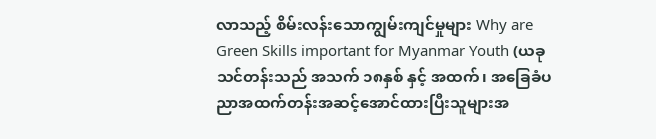လာသည့် စိမ်းလန်းသောကျွမ်းကျင်မှုများ Why are Green Skills important for Myanmar Youth (ယခုသင်တန်းသည် အသက် ၁၈နှစ် နှင့် အထက်၊ အခြေခံပညာအထက်တန်းအဆင့်အောင်ထားပြီးသူများအ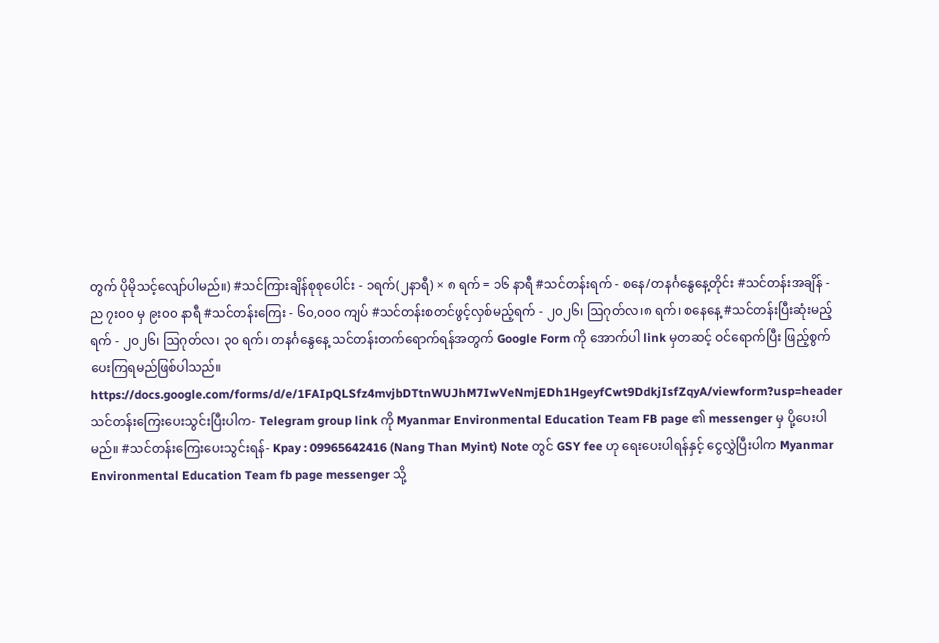တွက် ပိုမိုသင့်လျော်ပါမည်။) #သင်ကြားချိန်စုစုပေါင်း - ၁ရက်(၂နာရီ) × ၈ ရက် = ၁၆ နာရီ #သင်တန်းရက် - စနေ/တနင်္ဂနွေနေ့တိုင်း #သင်တန်းအချိန် - ည ၇း၀၀ မှ ၉း၀၀ နာရီ #သင်တန်းကြေး - ၆၀,၀၀၀ ကျပ် #သင်တန်းစတင်ဖွင့်လှစ်မည့်ရက် - ၂၀၂၆၊ ဩဂုတ်လ၊၈ ရက်၊ စနေနေ့ #သင်တန်းပြီးဆုံးမည့်ရက် - ၂၀၂၆၊ ဩဂုတ်လ၊ ၃၀ ရက်၊ တနင်္ဂနွေနေ့ သင်တန်းတက်ရောက်ရန်အတွက် Google Form ကို အောက်ပါ link မှတဆင့် ဝင်ရောက်ပြီး ဖြည့်စွက်ပေးကြရမည်ဖြစ်ပါသည်။ https://docs.google.com/forms/d/e/1FAIpQLSfz4mvjbDTtnWUJhM7IwVeNmjEDh1HgeyfCwt9DdkjIsfZqyA/viewform?usp=header သင်တန်းကြေးပေးသွင်းပြီးပါက- Telegram group link ကို Myanmar Environmental Education Team FB page ၏ messenger မှ ပို့ပေးပါမည်။ #သင်တန်းကြေးပေးသွင်းရန်- Kpay : 09965642416 (Nang Than Myint) Note တွင် GSY fee ဟု ရေးပေးပါရန်နှင့် ငွေလွှဲပြီးပါက Myanmar Environmental Education Team fb page messenger သို့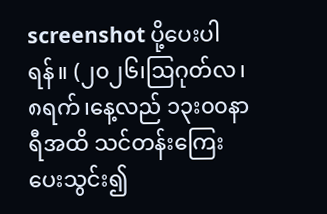screenshot ပို့ပေးပါရန်။ (၂၀၂၆၊ဩဂုတ်လ၊၈ရက်၊နေ့လည် ၁၃း၀၀နာရီအထိ သင်တန်းကြေးပေးသွင်း၍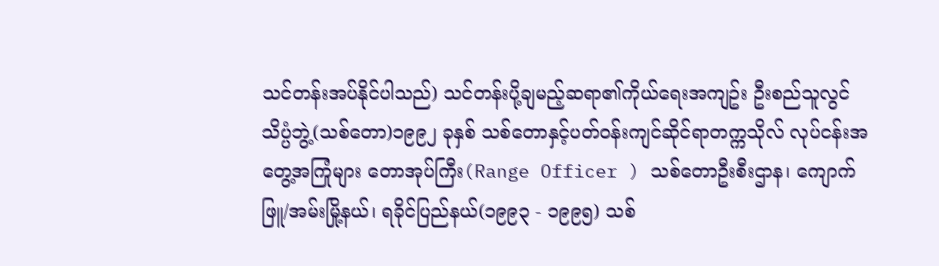သင်တန်းအပ်နိုင်ပါသည်) သင်တန်းပို့ချမည့်ဆရာ၏ကိုယ်ရေးအကျဥ်း ဦးစည်သူလွင် သိပ္ပံဘွဲ့(သစ်တော)၁၉၉၂ ခုနှစ် သစ်တောနှင့်ပတ်ဝန်းကျင်ဆိုင်ရာတက္ကသိုလ် လုပ်ငန်းအတွေ့အကြုံများ တောအုပ်ကြီး(Range Officer ) သစ်တောဦးစီးဌာန၊ ကျောက်ဖြူ/အမ်းမြို့နယ်၊ ရခိုင်ပြည်နယ်(၁၉၉၃ - ၁၉၉၅) သစ်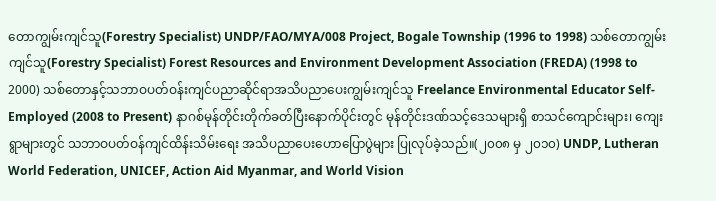တောကျွမ်းကျင်သူ(Forestry Specialist) UNDP/FAO/MYA/008 Project, Bogale Township (1996 to 1998) သစ်တောကျွမ်းကျင်သူ(Forestry Specialist) Forest Resources and Environment Development Association (FREDA) (1998 to 2000) သစ်တောနှင့်သဘာဝပတ်ဝန်းကျင်ပညာဆိုင်ရာအသိပညာပေးကျွမ်းကျင်သူ Freelance Environmental Educator Self-Employed (2008 to Present) နာဂစ်မုန်တိုင်းတိုက်ခတ်ပြီးနောက်ပိုင်းတွင် မုန်တိုင်းဒဏ်သင့်ဒေသများရှိ စာသင်ကျောင်းများ၊ ကျေးရွာများတွင် သဘာဝပတ်ဝန်ကျင်ထိန်းသိမ်းရေး အသိပညာပေးဟောပြောပွဲများ ပြုလုပ်ခဲ့သည်။(၂၀၀၈ မှ ၂၀၁၀) UNDP, Lutheran World Federation, UNICEF, Action Aid Myanmar, and World Vision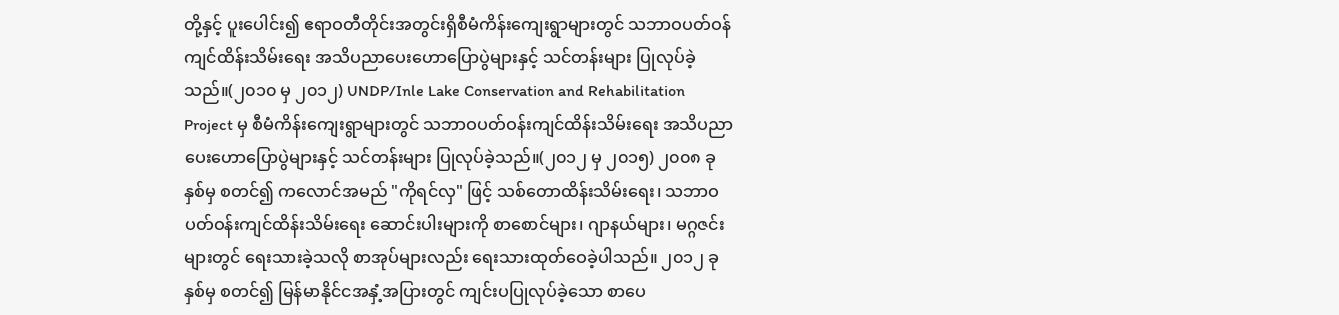တို့နှင့် ပူးပေါင်း၍ ဧရာဝတီတိုင်းအတွင်းရှိစီမံကိန်းကျေးရွာများတွင် သဘာဝပတ်ဝန်ကျင်ထိန်းသိမ်းရေး အသိပညာပေးဟောပြောပွဲများနှင့် သင်တန်းများ ပြုလုပ်ခဲ့သည်။(၂၀၁၀ မှ ၂၀၁၂) UNDP/Inle Lake Conservation and Rehabilitation Project မှ စီမံကိန်းကျေးရွာများတွင် သဘာဝပတ်ဝန်းကျင်ထိန်းသိမ်းရေး အသိပညာပေးဟောပြောပွဲများနှင့် သင်တန်းများ ပြုလုပ်ခဲ့သည်။(၂၀၁၂ မှ ၂၀၁၅) ၂၀၀၈ ခုနှစ်မှ စတင်၍ ကလောင်အမည် "ကိုရင်လှ" ဖြင့် သစ်တောထိန်းသိမ်းရေး၊ သဘာဝပတ်ဝန်းကျင်ထိန်းသိမ်းရေး ဆောင်းပါးများကို စာစောင်များ၊ ဂျာနယ်များ၊ မဂ္ဂဇင်းများတွင် ရေးသားခဲ့သလို စာအုပ်များလည်း ရေးသားထုတ်ဝေခဲ့ပါသည်။ ၂၀၁၂ ခုနှစ်မှ စတင်၍ မြန်မာနိုင်ငအနှံ့အပြားတွင် ကျင်းပပြုလုပ်ခဲ့သော စာပေ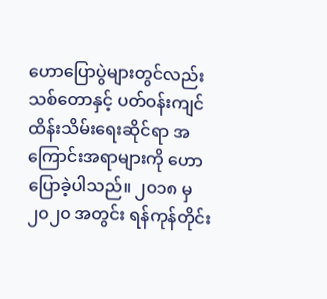ဟောပြောပွဲများတွင်လည်း သစ်တောနှင့် ပတ်ဝန်းကျင်ထိန်းသိမ်းရေးဆိုင်ရာ အကြောင်းအရာများကို ဟောပြောခဲ့ပါသည်။ ၂၀၁၈ မှ ၂၀၂၀ အတွင်း ရန်ကုန်တိုင်း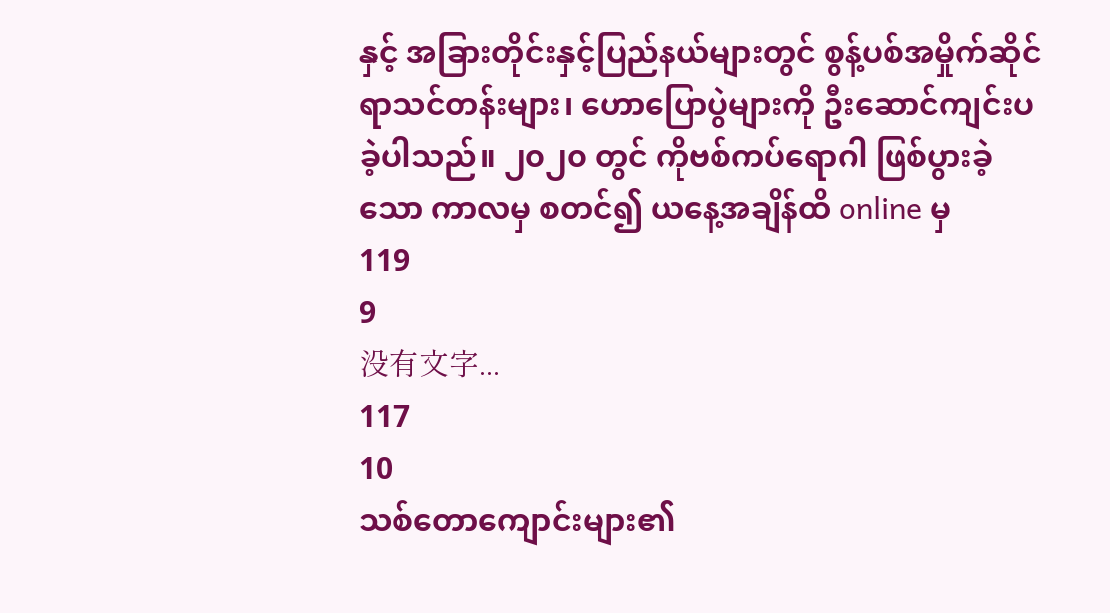နှင့် အခြားတိုင်းနှင့်ပြည်နယ်များတွင် စွန့်ပစ်အမှိုက်ဆိုင်ရာသင်တန်းများ၊ ဟောပြောပွဲများကို ဦးဆောင်ကျင်းပခဲ့ပါသည်။ ၂၀၂၀ တွင် ကိုဗစ်ကပ်ရောဂါ ဖြစ်ပွားခဲ့သော ကာလမှ စတင်၍ ယနေ့အချိန်ထိ online မှ
119
9
没有文字...
117
10
သစ်တောကျောင်းများ၏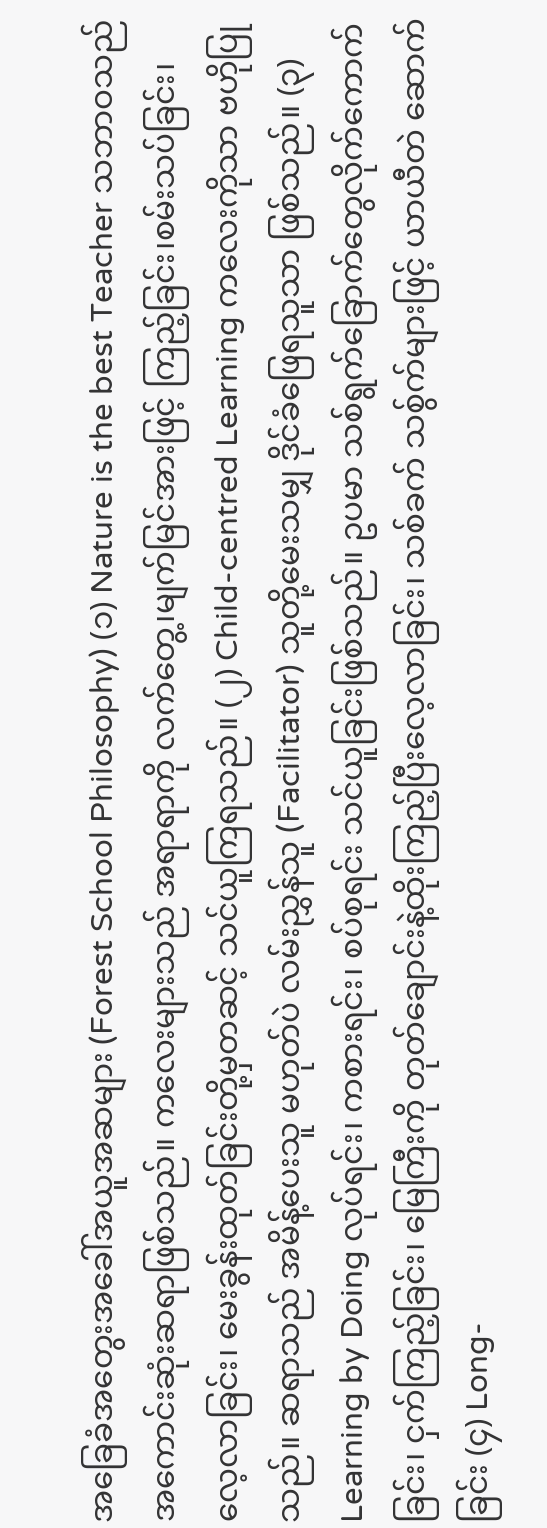အခြေခံအတွေးအခေါ်အယူအဆများ (Forest School Philosophy) (၁) Nature is the best Teacher သဘာဝသည် အကောင်းဆုံးဆရာဖြစ်သည်။ ကလေးများသည် အရာရာကို လက်တွေ့၊မျက်မြင်အားဖြင့် ကြည့်ခြင်း၊စမ်းသပ်ခြင်း၊လေ့လာခြင်း၊ မေးခွန်းထုတ်ခြင်းတို့မှတဆင့် သင်ယူကြရသည်။ (၂) Child-centred Learning ကလေးကိုသာ ဗဟိုပြုသည်။ ဆရာသည် အမိန့်ပေးသူ မဟုတ်ပဲ လမ်းညွှန်သူ (Facilitator) သူတို့မေးသမျှ ဒိုင်ခံဖြေရသူသာ ဖြစ်သည်။ (၃) Learning by Doing လုပ်ရင်း၊ ကစားရင်း၊ စပ်စုရင်း သင်ယူခြင်းဖြစ်သည်။ ဥပမာ သစ်ရွက်ခြောက်တွေလိုက်ကောက်ခြင်း၊ ငှက်ကြည့်ခြင်း၊ မြေကြီးကို တုတ်ချောင်းနဲ့ထိုးကြည့်ပြီးလေ့လာခြင်း၊ သစ်ခက် သစ်ွက်များဖြင့် ယာယီတဲ ဆောက်ခြင်း (၄) Long-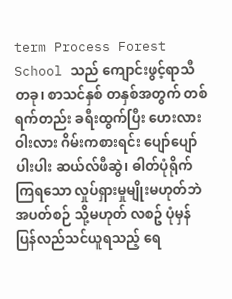term Process Forest School သည် ကျောင်းဖွင့်ရာသီတခု၊ စာသင်နှစ် တနှစ်အတွက် တစ်ရက်တည်း ခရီးထွက်ပြီး ဟေးလားဝါးလား ဂိမ်းကစားရင်း ပျော်ပျော်ပါးပါး ဆယ်လ်ဖီဆွဲ၊ ဓါတ်ပုံရိုက်ကြရသော လှုပ်ရှားမှုမျိုးမဟုတ်ဘဲ အပတ်စဉ် သို့မဟုတ် လစဥ် ပုံမှန် ပြန်လည်သင်ယူရသည့် ရေ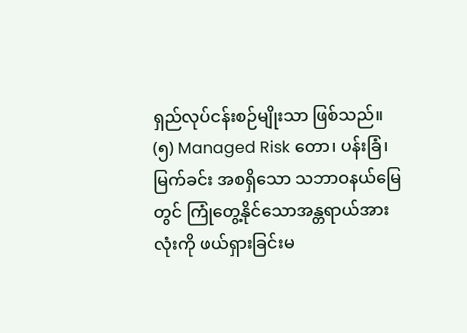ရှည်လုပ်ငန်းစဉ်မျိုးသာ ဖြစ်သည်။ (၅) Managed Risk တော၊ ပန်းခြံ၊ မြက်ခင်း အစရှိသော သဘာဝနယ်မြေတွင် ကြုံတွေ့နိုင်သောအန္တရာယ်အားလုံးကို ဖယ်ရှားခြင်းမ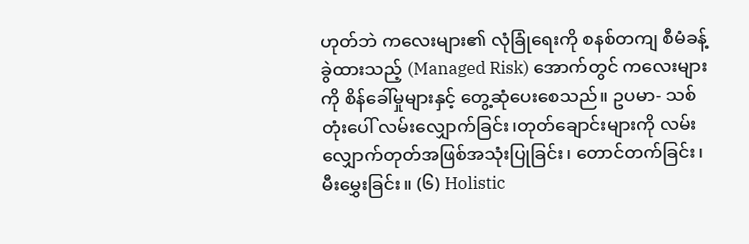ဟုတ်ဘဲ ကလေးများ၏ လုံခြုံရေးကို စနစ်တကျ စီမံခန့်ခွဲထားသည့် (Managed Risk) အောက်တွင် ကလေးများကို စိန်ခေါ်မှုများနှင့် တွေ့ဆုံပေးစေသည်။ ဥပမာ- သစ်တုံးပေါ် လမ်းလျှောက်ခြင်း၊တုတ်ချောင်းများကို လမ်းလျှောက်တုတ်အဖြစ်အသုံးပြုခြင်း၊ တောင်တက်ခြင်း၊ မီးမွှေးခြင်း။ (၆) Holistic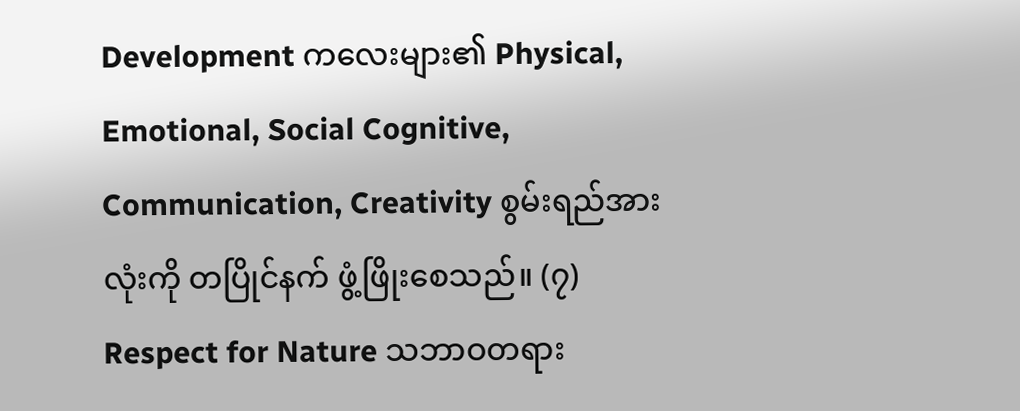Development ကလေးများ၏ Physical, Emotional, Social Cognitive, Communication, Creativity စွမ်းရည်အားလုံးကို တပြိုင်နက် ဖွံ့ဖြိုးစေသည်။ (၇) Respect for Nature သဘာဝတရား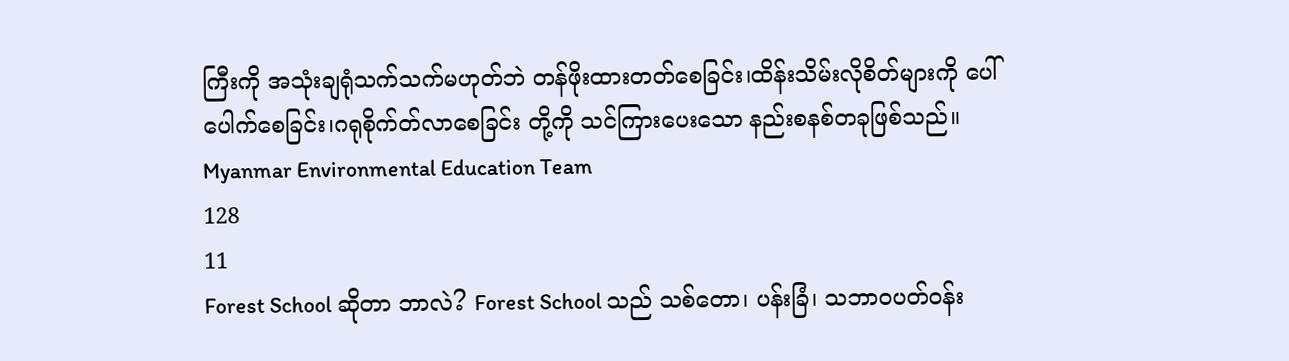ကြီးကို အသုံးချရုံသက်သက်မဟုတ်ဘဲ တန်ဖိုးထားတတ်စေခြင်း၊ထိန်းသိမ်းလိုစိတ်များကို ပေါ်ပေါက်စေခြင်း၊ဂရုစိုက်တ်လာစေခြင်း တို့ကို သင်ကြားပေးသော နည်းစနစ်တခုဖြစ်သည်။ Myanmar Environmental Education Team
128
11
Forest School ဆိုတာ ဘာလဲ? Forest School သည် သစ်တော၊ ပန်းခြံ၊ သဘာဝပတ်ဝန်း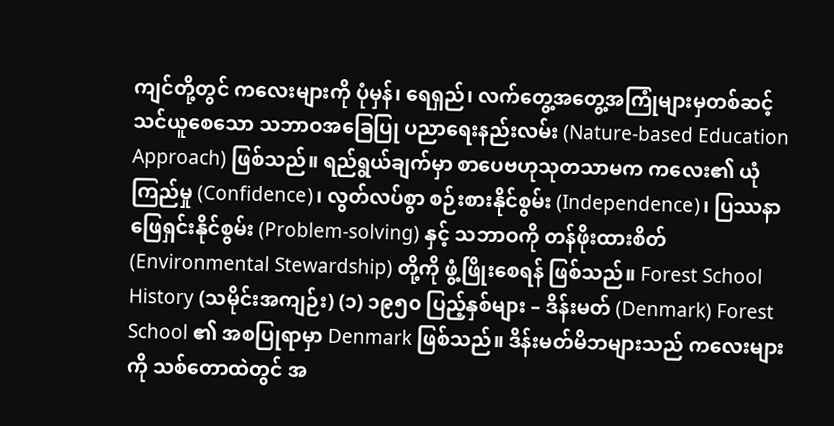ကျင်တို့တွင် ကလေးများကို ပုံမှန်၊ ရေရှည်၊ လက်တွေ့အတွေ့အကြုံများမှတစ်ဆင့် သင်ယူစေသော သဘာဝအခြေပြု ပညာရေးနည်းလမ်း (Nature-based Education Approach) ဖြစ်သည်။ ရည်ရွယ်ချက်မှာ စာပေဗဟုသုတသာမက ကလေး၏ ယုံကြည်မှု (Confidence)၊ လွတ်လပ်စွာ စဉ်းစားနိုင်စွမ်း (Independence)၊ ပြဿနာဖြေရှင်းနိုင်စွမ်း (Problem-solving) နှင့် သဘာဝကို တန်ဖိုးထားစိတ် (Environmental Stewardship) တို့ကို ဖွံ့ဖြိုးစေရန် ဖြစ်သည်။ Forest School History (သမိုင်းအကျဉ်း) (၁) ၁၉၅၀ ပြည့်နှစ်များ – ဒိန်းမတ် (Denmark) Forest School ၏ အစပြုရာမှာ Denmark ဖြစ်သည်။ ဒိန်းမတ်မိဘများသည် ကလေးများကို သစ်တောထဲတွင် အ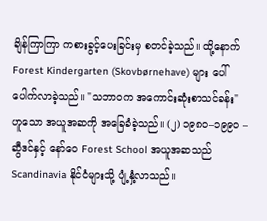ချိန်ကြာကြာ ကစားခွင့်ပေးခြင်းမှ စတင်ခဲ့သည်။ ထို့နောက် Forest Kindergarten (Skovbørnehave) များ ပေါ်ပေါက်လာခဲ့သည်။ "သဘာဝက အကောင်းဆုံးစာသင်ခန်း" ဟူသော အယူအဆကို အခြေခံခဲ့သည်။ (၂) ၁၉၈၀–၁၉၉၀ – ဆွီဒင်နှင့် နော်ဝေ Forest School အယူအဆသည် Scandinavia နိုင်ငံများသို့ ပျံ့နှံ့လာသည်။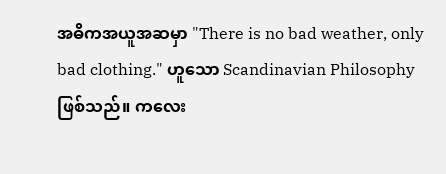အဓိကအယူအဆမှာ "There is no bad weather, only bad clothing." ဟူသော Scandinavian Philosophy ဖြစ်သည်။ ကလေး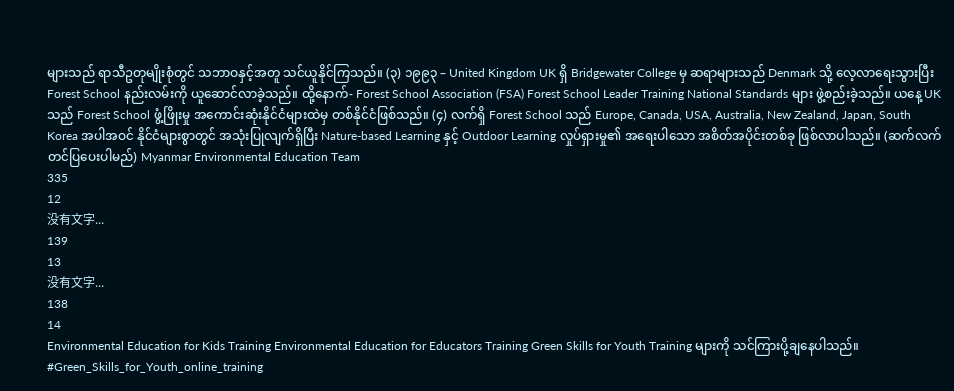များသည် ရာသီဥတုမျိုးစုံတွင် သဘာဝနှင့်အတူ သင်ယူနိုင်ကြသည်။ (၃) ၁၉၉၃ – United Kingdom UK ရှိ Bridgewater College မှ ဆရာများသည် Denmark သို့ လေ့လာရေးသွားပြီး Forest School နည်းလမ်းကို ယူဆောင်လာခဲ့သည်။ ထို့နောက်- Forest School Association (FSA) Forest School Leader Training National Standards များ ဖွဲ့စည်းခဲ့သည်။ ယနေ့ UK သည် Forest School ဖွံ့ဖြိုးမှု အကောင်းဆုံးနိုင်ငံများထဲမှ တစ်နိုင်ငံဖြစ်သည်။ (၄) လက်ရှိ Forest School သည် Europe, Canada, USA, Australia, New Zealand, Japan, South Korea အပါအဝင် နိုင်ငံများစွာတွင် အသုံးပြုလျက်ရှိပြီး Nature-based Learning နှင့် Outdoor Learning လှုပ်ရှားမှု၏ အရေးပါသော အစိတ်အပိုင်းတစ်ခု ဖြစ်လာပါသည်။ (ဆက်လက်တင်ပြပေးပါမည်) Myanmar Environmental Education Team
335
12
没有文字...
139
13
没有文字...
138
14
Environmental Education for Kids Training Environmental Education for Educators Training Green Skills for Youth Training များကို သင်ကြားပို့ချနေပါသည်။ #Green_Skills_for_Youth_online_training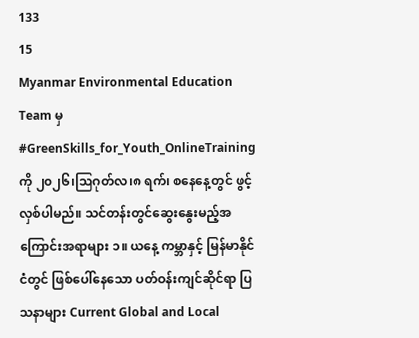133
15
Myanmar Environmental Education Team မှ #GreenSkills_for_Youth_OnlineTraining ကို ၂၀၂၆၊ဩဂုတ်လ၊၈ ရက်၊ စနေနေ့တွင် ဖွင့်လှစ်ပါမည်။ သင်တန်းတွင်ဆွေးနွေးမည့်အကြောင်းအရာများ ၁။ ယနေ့ ကမ္ဘာနှင့် မြန်မာနိုင်ငံတွင် ဖြစ်ပေါ်နေသော ပတ်ဝန်းကျင်ဆိုင်ရာ ပြသနာများ Current Global and Local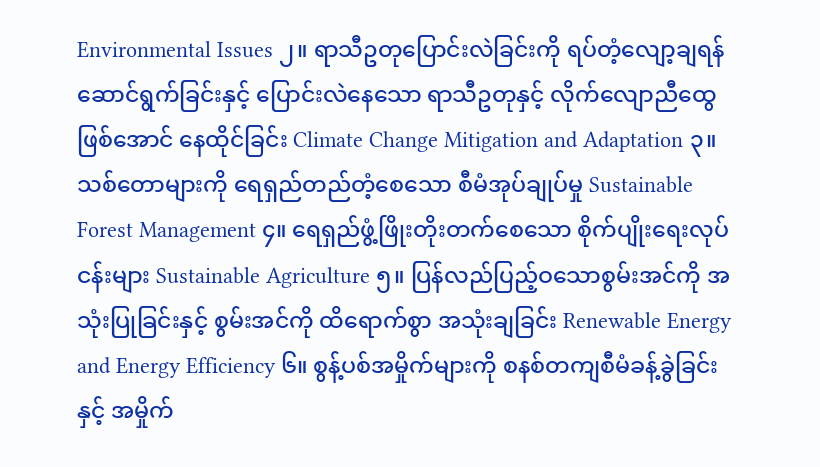Environmental Issues ၂။ ရာသီဥတုပြောင်းလဲခြင်းကို ရပ်တံ့လျော့ချရန်ဆောင်ရွက်ခြင်းနှင့် ပြောင်းလဲနေသော ရာသီဥတုနှင့် လိုက်လျောညီထွေဖြစ်အောင် နေထိုင်ခြင်း Climate Change Mitigation and Adaptation ၃။ သစ်တောများကို ရေရှည်တည်တံ့စေသော စီမံအုပ်ချုပ်မှု Sustainable Forest Management ၄။ ရေရှည်ဖွံ့ဖြိုးတိုးတက်စေသော စိုက်ပျိုးရေးလုပ်ငန်းများ Sustainable Agriculture ၅။ ပြန်လည်ပြည့်ဝသောစွမ်းအင်ကို အသုံးပြုခြင်းနှင့် စွမ်းအင်ကို ထိရောက်စွာ အသုံးချခြင်း Renewable Energy and Energy Efficiency ၆။ စွန့်ပစ်အမှိုက်များကို စနစ်တကျစီမံခန့်ခွဲခြင်းနှင့် အမှိုက်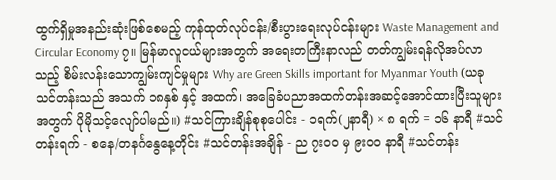ထွက်ရှိမှုအနည်းဆုံးဖြစ်စေမည့် ကုန်ထုတ်လုပ်ငန်း/စီးပွားရေးလုပ်ငန်းများ Waste Management and Circular Economy ၇။ မြန်မာလူငယ်များအတွက် အရေးတကြီးနာလည် တတ်ကျွမ်းရန်လိုအပ်လာသည့် စိမ်းလန်းသောကျွမ်းကျင်မှုများ Why are Green Skills important for Myanmar Youth (ယခုသင်တန်းသည် အသက် ၁၈နှစ် နှင့် အထက်၊ အခြေခံပညာအထက်တန်းအဆင့်အောင်ထားပြီးသူများအတွက် ပိုမိုသင့်လျော်ပါမည်။) #သင်ကြားချိန်စုစုပေါင်း - ၁ရက်(၂နာရီ) × ၈ ရက် = ၁၆ နာရီ #သင်တန်းရက် - စနေ/တနင်္ဂနွေနေ့တိုင်း #သင်တန်းအချိန် - ည ၇း၀၀ မှ ၉း၀၀ နာရီ #သင်တန်း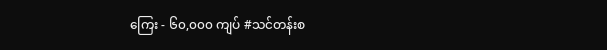ကြေး - ၆၀,၀၀၀ ကျပ် #သင်တန်းစ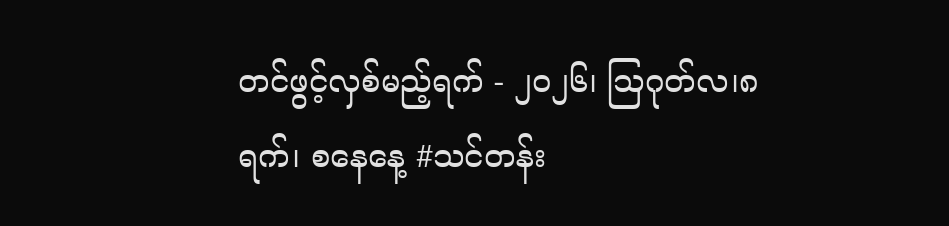တင်ဖွင့်လှစ်မည့်ရက် - ၂၀၂၆၊ ဩဂုတ်လ၊၈ ရက်၊ စနေနေ့ #သင်တန်း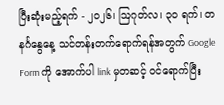ပြီးဆုံးမည့်ရက် - ၂၀၂၆၊ ဩဂုတ်လ၊ ၃၀ ရက်၊ တနင်္ဂနွေနေ့ သင်တန်းတက်ရောက်ရန်အတွက် Google Form ကို အောက်ပါ link မှတဆင့် ဝင်ရောက်ပြီး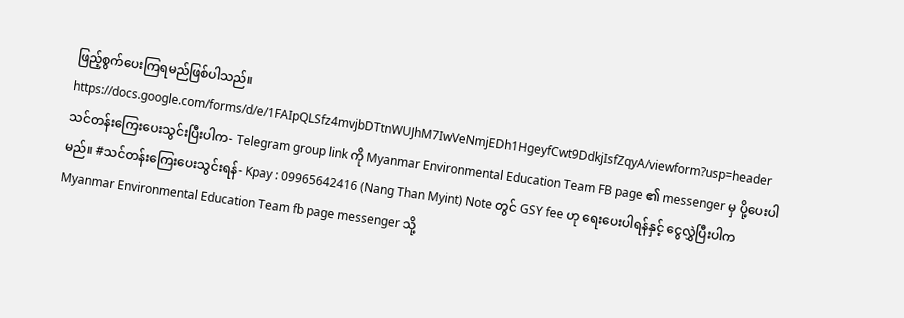ဖြည့်စွက်ပေးကြရမည်ဖြစ်ပါသည်။ https://docs.google.com/forms/d/e/1FAIpQLSfz4mvjbDTtnWUJhM7IwVeNmjEDh1HgeyfCwt9DdkjIsfZqyA/viewform?usp=header သင်တန်းကြေးပေးသွင်းပြီးပါက- Telegram group link ကို Myanmar Environmental Education Team FB page ၏ messenger မှ ပို့ပေးပါမည်။ #သင်တန်းကြေးပေးသွင်းရန်- Kpay : 09965642416 (Nang Than Myint) Note တွင် GSY fee ဟု ရေးပေးပါရန်နှင့် ငွေလွှဲပြီးပါက Myanmar Environmental Education Team fb page messenger သို့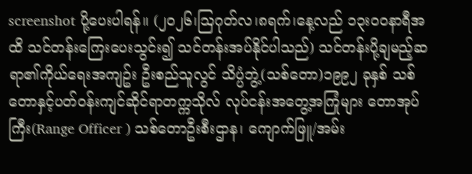screenshot ပို့ပေးပါရန်။ (၂၀၂၆၊ဩဂုတ်လ၊၈ရက်၊နေ့လည် ၁၃း၀၀နာရီအထိ သင်တန်းကြေးပေးသွင်း၍ သင်တန်းအပ်နိုင်ပါသည်) သင်တန်းပို့ချမည့်ဆရာ၏ကိုယ်ရေးအကျဥ်း ဦးစည်သူလွင် သိပ္ပံဘွဲ့(သစ်တော)၁၉၉၂ ခုနှစ် သစ်တောနှင့်ပတ်ဝန်းကျင်ဆိုင်ရာတက္ကသိုလ် လုပ်ငန်းအတွေ့အကြုံများ တောအုပ်ကြီး(Range Officer ) သစ်တောဦးစီးဌာန၊ ကျောက်ဖြူ/အမ်း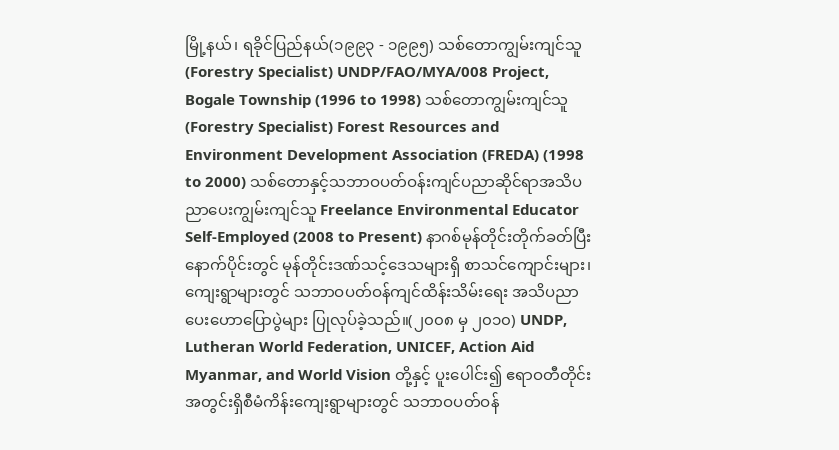မြို့နယ်၊ ရခိုင်ပြည်နယ်(၁၉၉၃ - ၁၉၉၅) သစ်တောကျွမ်းကျင်သူ(Forestry Specialist) UNDP/FAO/MYA/008 Project, Bogale Township (1996 to 1998) သစ်တောကျွမ်းကျင်သူ(Forestry Specialist) Forest Resources and Environment Development Association (FREDA) (1998 to 2000) သစ်တောနှင့်သဘာဝပတ်ဝန်းကျင်ပညာဆိုင်ရာအသိပညာပေးကျွမ်းကျင်သူ Freelance Environmental Educator Self-Employed (2008 to Present) နာဂစ်မုန်တိုင်းတိုက်ခတ်ပြီးနောက်ပိုင်းတွင် မုန်တိုင်းဒဏ်သင့်ဒေသများရှိ စာသင်ကျောင်းများ၊ ကျေးရွာများတွင် သဘာဝပတ်ဝန်ကျင်ထိန်းသိမ်းရေး အသိပညာပေးဟောပြောပွဲများ ပြုလုပ်ခဲ့သည်။(၂၀၀၈ မှ ၂၀၁၀) UNDP, Lutheran World Federation, UNICEF, Action Aid Myanmar, and World Vision တို့နှင့် ပူးပေါင်း၍ ဧရာဝတီတိုင်းအတွင်းရှိစီမံကိန်းကျေးရွာများတွင် သဘာဝပတ်ဝန်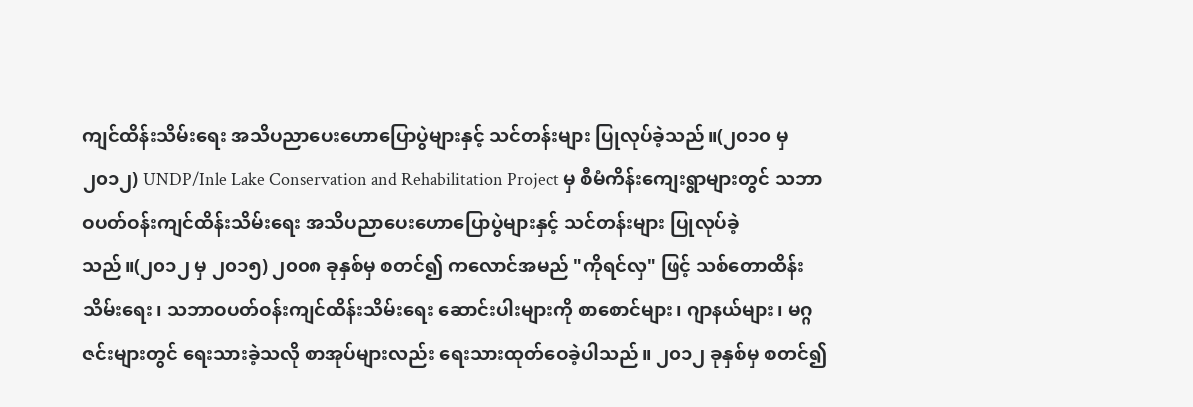ကျင်ထိန်းသိမ်းရေး အသိပညာပေးဟောပြောပွဲများနှင့် သင်တန်းများ ပြုလုပ်ခဲ့သည်။(၂၀၁၀ မှ ၂၀၁၂) UNDP/Inle Lake Conservation and Rehabilitation Project မှ စီမံကိန်းကျေးရွာများတွင် သဘာဝပတ်ဝန်းကျင်ထိန်းသိမ်းရေး အသိပညာပေးဟောပြောပွဲများနှင့် သင်တန်းများ ပြုလုပ်ခဲ့သည်။(၂၀၁၂ မှ ၂၀၁၅) ၂၀၀၈ ခုနှစ်မှ စတင်၍ ကလောင်အမည် "ကိုရင်လှ" ဖြင့် သစ်တောထိန်းသိမ်းရေး၊ သဘာဝပတ်ဝန်းကျင်ထိန်းသိမ်းရေး ဆောင်းပါးများကို စာစောင်များ၊ ဂျာနယ်များ၊ မဂ္ဂဇင်းများတွင် ရေးသားခဲ့သလို စာအုပ်များလည်း ရေးသားထုတ်ဝေခဲ့ပါသည်။ ၂၀၁၂ ခုနှစ်မှ စတင်၍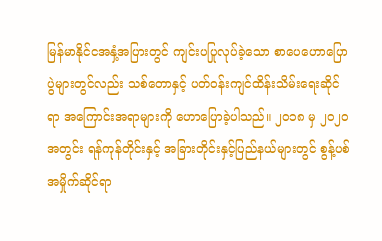မြန်မာနိုင်ငအနှံ့အပြားတွင် ကျင်းပပြုလုပ်ခဲ့သော စာပေဟောပြောပွဲများတွင်လည်း သစ်တောနှင့် ပတ်ဝန်းကျင်ထိန်းသိမ်းရေးဆိုင်ရာ အကြောင်းအရာများကို ဟောပြောခဲ့ပါသည်။ ၂၀၁၈ မှ ၂၀၂၀ အတွင်း ရန်ကုန်တိုင်းနှင့် အခြားတိုင်းနှင့်ပြည်နယ်များတွင် စွန့်ပစ်အမှိုက်ဆိုင်ရာ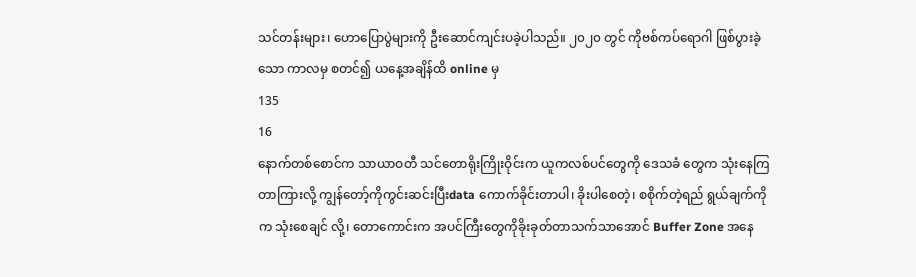သင်တန်းများ၊ ဟောပြောပွဲများကို ဦးဆောင်ကျင်းပခဲ့ပါသည်။ ၂၀၂၀ တွင် ကိုဗစ်ကပ်ရောဂါ ဖြစ်ပွားခဲ့သော ကာလမှ စတင်၍ ယနေ့အချိန်ထိ online မှ
135
16
နောက်တစ်စောင်က သာယာဝတီ သင်တောရိုးကြိုးဝိုင်းက ယူကလစ်ပင်တွေကို ဒေသခံ တွေက သုံးနေကြတာကြားလို့ ကျွန်တော့်ကိုကွင်းဆင်းပြီးdata ကောက်ခိုင်းတာပါ၊ ခိုးပါစေတဲ့၊ စစိုက်တဲ့ရည် ရွယ်ချက်ကိုက သုံးစေချင် လို့၊ တောကောင်းက အပင်ကြီးတွေကိုခိုးခုတ်တာသက်သာအောင် Buffer Zone အနေ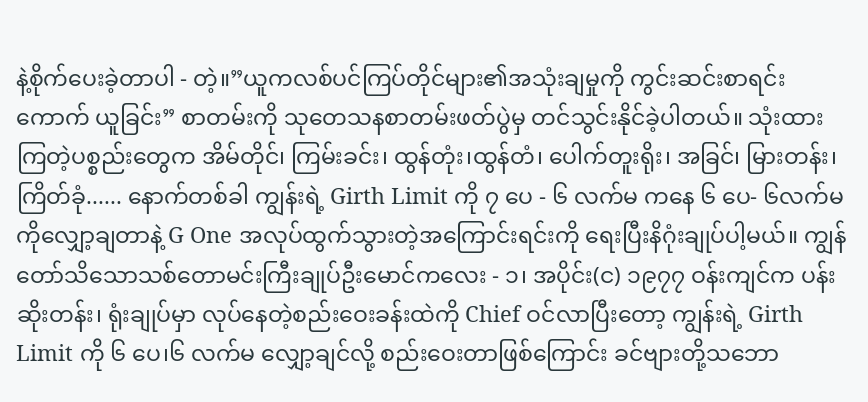နဲ့စိုက်ပေးခဲ့တာပါ - တဲ့။”ယူကလစ်ပင်ကြပ်တိုင်များ၏အသုံးချမှုကို ကွင်းဆင်းစာရင်းကောက် ယူခြင်း” စာတမ်းကို သုတေသနစာတမ်းဖတ်ပွဲမှ တင်သွင်းနိုင်ခဲ့ပါတယ်။ သုံးထားကြတဲ့ပစ္စည်းတွေက အိမ်တိုင်၊ ကြမ်းခင်း၊ ထွန်တုံး၊ထွန်တံ၊ ပေါက်တူးရိုး၊ အခြင်၊ မြားတန်း၊ ကြိတ်ခုံ...... နောက်တစ်ခါ ကျွန်းရဲ့ Girth Limit ကို ၇ ပေ - ၆ လက်မ ကနေ ၆ ပေ- ၆လက်မ ကိုလျှော့ချတာနဲ့ G One အလုပ်ထွက်သွားတဲ့အကြောင်းရင်းကို ရေးပြီးနိဂုံးချုပ်ပါ့မယ်။ ကျွန်တော်သိသောသစ်တောမင်းကြီးချုပ်ဦးမောင်ကလေး - ၁၊ အပိုင်း(င) ၁၉၇၇ ဝန်းကျင်က ပန်းဆိုးတန်း၊ ရုံးချုပ်မှာ လုပ်နေတဲ့စည်းဝေးခန်းထဲကို Chief ဝင်လာပြီးတော့ ကျွန်းရဲ့ Girth Limit ကို ၆ ပေ၊၆ လက်မ လျှော့ချင်လို့ စည်းဝေးတာဖြစ်ကြောင်း ခင်ဗျားတို့သဘော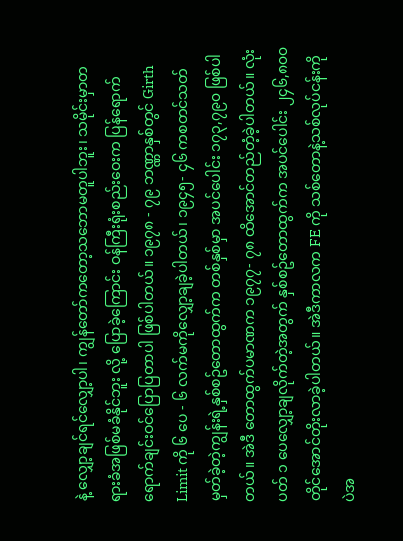နဲ့ လျှော့ချင်ရင်လျှော့ပါ၊ ကျွန်တော်ကတော့သဘောမတူပါဘူး၊ သမိုင်းမှာတရားခံအဖြစ်မခံနိုင်ဘူး လို့ ပြောခဲ့ကြောင်း ဝန်ကြီးရုံးစည်းဝေးက ပြန်ရောက်ရောက်ချင်းဝင်ပြောပြတာပါ ဖြစ်ပါတယ်။ ၁၉၇၈ - ၇၉ ဘဏ္ဏာနှစ်တွင် Girth Limit ကို ၆ ပေ - ၆ လက်မကိုလျှော့ချခဲ့ပါတယ်၊ ၁၉၄၅- ၄၆ ကစတင်သတ်မှတ်ခဲ့တဲ့ကျွန်းရဲ့နှစ်စဥ်တောထွက်က တစ်နှစ်မှာ အပင်ပေါင်း ၁၇၃,၇၉၀ ဖြစ်ပါတယ်။ အဲဒီ တောထွက်ပမာဏက ၁၉၇၇- ၇၈ ထိအောင်တည်တံ့ခဲ့ပါတယ်။ လုံးပတ် ၁ ပေလျှော့ချလိုက်တဲ့အတွက် နှစ်စဥ်တောထွက်က အပင်ပေါင်း ၂၄၆,၈၀၀ တိုင်အောင်တိုးလာခဲ့ပါတယ်။ အဲဒီကာလက FE ကို သစ်တောနဲ့သစ်လုပ်ငန်းကိုပဲအ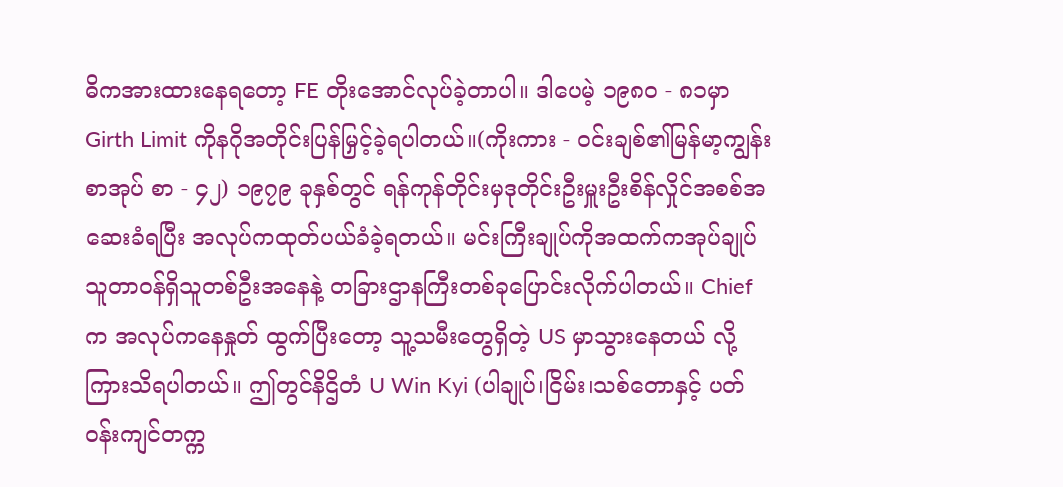ဓိကအားထားနေရတော့ FE တိုးအောင်လုပ်ခဲ့တာပါ။ ဒါပေမဲ့ ၁၉၈၀ - ၈၁မှာ Girth Limit ကိုနဂိုအတိုင်းပြန်မြှင့်ခဲ့ရပါတယ်။(ကိုးကား - ဝင်းချစ်၏မြန်မာ့ကျွန်းစာအုပ် စာ - ၄၂) ၁၉၇၉ ခုနှစ်တွင် ရန်ကုန်တိုင်းမှဒုတိုင်းဦးမှူးဦးစိန်လှိုင်အစစ်အဆေးခံရပြီး အလုပ်ကထုတ်ပယ်ခံခဲ့ရတယ်။ မင်းကြီးချုပ်ကိုအထက်ကအုပ်ချုပ်သူတာဝန်ရှိသူတစ်ဦးအနေနဲ့ တခြားဌာနကြီးတစ်ခုပြောင်းလိုက်ပါတယ်။ Chief က အလုပ်ကနေနှုတ် ထွက်ပြီးတော့ သူ့သမီးတွေရှိတဲ့ US မှာသွားနေတယ် လို့ကြားသိရပါတယ်။ ဤတွင်နိဌိတံ U Win Kyi (ပါချုပ်၊ငြိမ်း၊သစ်တောနှင့် ပတ်ဝန်းကျင်တက္က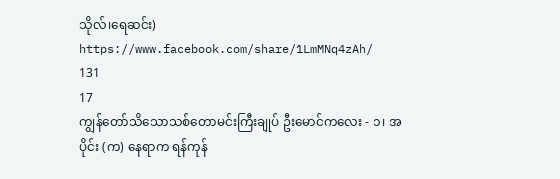သိုလ်၊ရေဆင်း) https://www.facebook.com/share/1LmMNq4zAh/
131
17
ကျွန်တော်သိသောသစ်တောမင်းကြီးချုပ် ဦးမောင်ကလေး - ၁၊ အပိုင်း (က) နေရာက ရန်ကုန်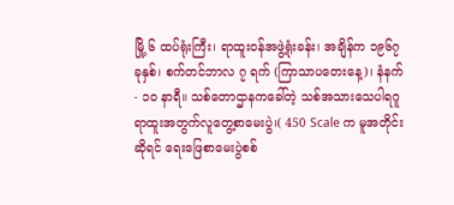မြို့ ၆ ထပ်ရုံးကြီး၊ ရာထူးဝန်အဖွဲ့ရုံးခန်း၊ အချိန်က ၁၉၆၇ ခုနှစ်၊ စက်တင်ဘာလ ၇ ရက် (ကြာသာပတေးနေ့)၊ နံနက် - ၁၀ နာရီ။ သစ်တောဌာနကခေါ်တဲ့ သစ်အသားသေပါရဂူ ရာထူးအတွက်လူတွေ့စာမေးပွဲ၊( 450 Scale က မူအတိုင်းဆိုရင် ရေးဖြေစာမေးပွဲစစ်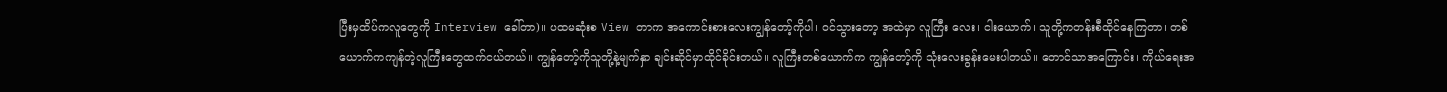ပြီးမှထိပ်ကလူတွေကို Interview ခေါ်တာ)။ ပထမဆုံးစ View တာက အကောင်းစားလေးကျွန်တော့်ကိုပါ၊ ဝင်သွားတော့ အထဲမှာ လူကြီး လေး၊ ငါးယောက်၊ သူတို့ကတန်းစီထိုင်နေကြတာ၊ တစ်ယောက်ကကျန်တဲ့လူကြီးတွေထက်ငယ်တယ်။ ကျွန်တော့်ကိုသူတို့နဲ့မျက်နှာ ချင်းဆိုင်မှာထိုင်ခိုင်းတယ်။ လူကြီးတစ်ယောက်က ကျွန်တော့်ကို သုံးလေးခွန်းမေးပါတယ်။ တောင်သာအကြောင်း၊ ကိုယ်ရေးအ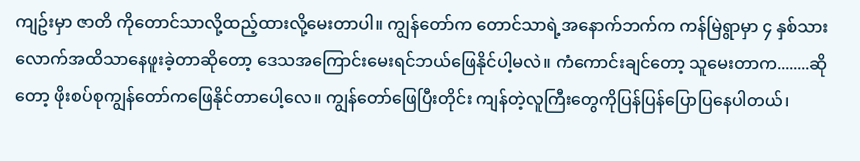ကျဥ်းမှာ ဇာတိ ကိုတောင်သာလို့ထည့်ထားလို့မေးတာပါ။ ကျွန်တော်က တောင်သာရဲ့အနောက်ဘက်က ကန်မြဲရွာမှာ ၄ နှစ်သားလောက်အထိသာနေဖူးခဲ့တာဆိုတော့ ဒေသအကြောင်းမေးရင်ဘယ်ဖြေနိုင်ပါ့မလဲ။ ကံကောင်းချင်တော့ သူမေးတာက........ဆိုတော့ ဖိုးစပ်စုကျွန်တော်ကဖြေနိုင်တာပေါ့လေ။ ကျွန်တော်ဖြေပြီးတိုင်း ကျန်တဲ့လူကြီးတွေကိုပြန်ပြန်ပြောပြနေပါတယ်၊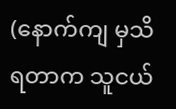(နောက်ကျ မှသိရတာက သူငယ်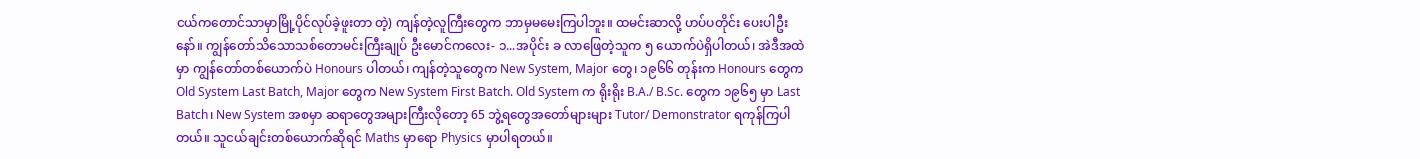ငယ်ကတောင်သာမှာမြို့ပိုင်လုပ်ခဲ့ဖူးတာ တဲ့) ကျန်တဲ့လူကြီးတွေက ဘာမှမမေးကြပါဘူး။ ထမင်းဆာလို့ ဟပ်ပတိုင်း ပေးပါဦးနော်။ ကျွန်တော်သိသောသစ်တောမင်းကြီးချုပ် ဦးမောင်ကလေး- ၁...အပိုင်း ခ လာဖြေတဲ့သူက ၅ ယောက်ပဲရှိပါတယ်၊ အဲဒီအထဲမှာ ကျွန်တော်တစ်ယောက်ပဲ Honours ပါတယ်၊ ကျန်တဲ့သူတွေက New System, Major တွေ၊ ၁၉၆၆ တုန်းက Honours တွေက Old System Last Batch, Major တွေက New System First Batch. Old System က ရိုးရိုး B.A./ B.Sc. တွေက ၁၉၆၅ မှာ Last Batch၊ New System အစမှာ ဆရာတွေအများကြီးလိုတော့ 65 ဘွဲ့ရတွေအတော်များများ Tutor/ Demonstrator ရကုန်ကြပါတယ်။ သူငယ်ချင်းတစ်ယောက်ဆိုရင် Maths မှာရော Physics မှာပါရတယ်။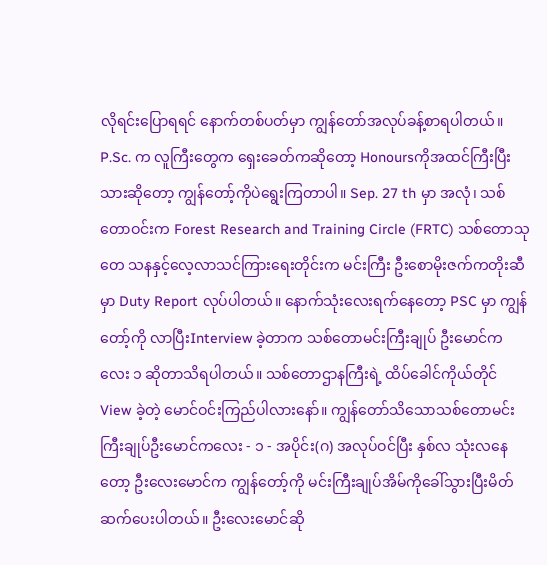လိုရင်းပြောရရင် နောက်တစ်ပတ်မှာ ကျွန်တော်အလုပ်ခန့်စာရပါတယ်။ P.Sc. က လူကြီးတွေက ရှေးခေတ်ကဆိုတော့ Honoursကိုအထင်ကြီးပြီးသားဆိုတော့ ကျွန်တော့်ကိုပဲရွေးကြတာပါ။ Sep. 27 th မှာ အလုံ၊ သစ်တောဝင်းက Forest Research and Training Circle (FRTC) သစ်တောသုတေ သနနှင့်လေ့လာသင်ကြားရေးတိုင်းက မင်းကြီး ဦးစောမိုးဇက်ကတိုးဆီမှာ Duty Report လုပ်ပါတယ်။ နောက်သုံးလေးရက်နေတော့ PSC မှာ ကျွန်တော့်ကို လာပြီးInterview ခဲ့တာက သစ်တောမင်းကြီးချုပ် ဦးမောင်ကလေး ၁ ဆိုတာသိရပါတယ်။ သစ်တောဌာနကြီးရဲ့ ထိပ်ခေါင်ကိုယ်တိုင် View ခဲ့တဲ့ မောင်ဝင်းကြည်ပါလားနော်။ ကျွန်တော်သိသောသစ်တောမင်းကြီးချုပ်ဦးမောင်ကလေး - ၁ - အပိုင်း(ဂ) အလုပ်ဝင်ပြီး နှစ်လ သုံးလနေတော့ ဦးလေးမောင်က ကျွန်တော့်ကို မင်းကြီးချုပ်အိမ်ကိုခေါ်သွားပြီးမိတ်ဆက်ပေးပါတယ်။ ဦးလေးမောင်ဆို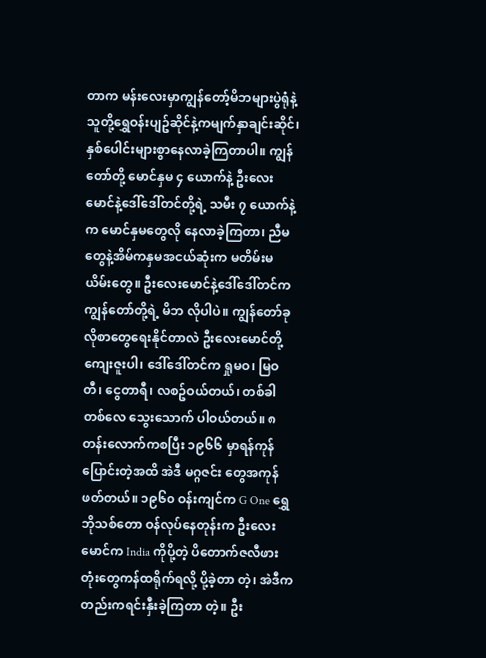တာက မန်းလေးမှာကျွန်တော့်မိဘများပွဲရုံနဲ့ သူတို့ရွှေဝန်းပျဥ်ဆိုင်နဲ့ကမျက်နှာချင်းဆိုင်၊ နှစ်ပေါင်းများစွာနေလာခဲ့ကြတာပါ။ ကျွန်တော်တို့ မောင်နှမ ၄ ယောက်နဲ့ ဦးလေးမောင်နဲ့ဒေါ်ဒေါ်တင်တို့ရဲ့ သမီး ၇ ယောက်နဲ့က မောင်နှမတွေလို နေလာခဲ့ကြတာ၊ ညီမတွေနဲ့အိမ်ကနှမအငယ်ဆုံးက မတိမ်းမယိမ်းတွေ။ ဦးလေးမောင်နဲ့ဒေါ်ဒေါ်တင်ကကျွန်တော်တို့ရဲ့ မိဘ လိုပါပဲ။ ကျွန်တော်ခုလိုစာတွေရေးနိုင်တာလဲ ဦးလေးမောင်တို့ကျေးဇူးပါ၊ ဒေါ်ဒေါ်တင်က ရှုမဝ၊ မြဝတီ၊ ငွေတာရီ၊ လစဥ်ဝယ်တယ်၊ တစ်ခါတစ်လေ သွေးသောက် ပါဝယ်တယ်။ ၈ တန်းလောက်ကစပြီး ၁၉၆၆ မှာရန်ကုန်ပြောင်းတဲ့အထိ အဲဒီ မဂ္ဂဇင်း တွေအကုန်ဖတ်တယ်။ ၁၉၆၀ ဝန်းကျင်က G One ရွှေဘိုသစ်တော ဝန်လုပ်နေတုန်းက ဦးလေးမောင်က India ကိုပို့တဲ့ ပိတောက်ဇလီဖားတုံးတွေကန်ထရိုက်ရလို့ ပို့ခဲ့တာ တဲ့၊ အဲဒီကတည်းကရင်းနှီးခဲ့ကြတာ တဲ့။ ဦး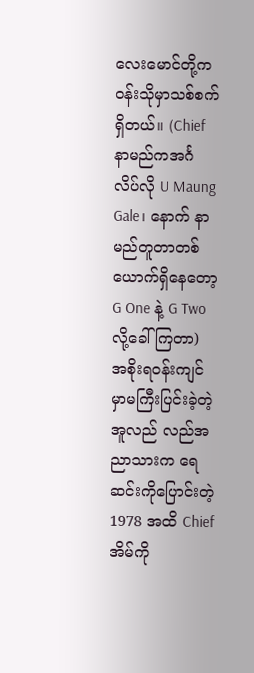လေးမောင်တို့က ဝန်းသိုမှာသစ်စက်ရှိတယ်။ (Chief နာမည်ကအင်္ဂ လိပ်လို U Maung Gale၊ နောက် နာမည်တူတာတစ်ယောက်ရှိနေတော့ G One နဲ့ G Two လို့ခေါ်ကြတာ) အစိုးရဝန်းကျင်မှာမကြီးပြင်းခဲ့တဲ့အူလည် လည်အညာသားက ရေဆင်းကိုပြောင်းတဲ့ 1978 အထိ Chief အိမ်ကို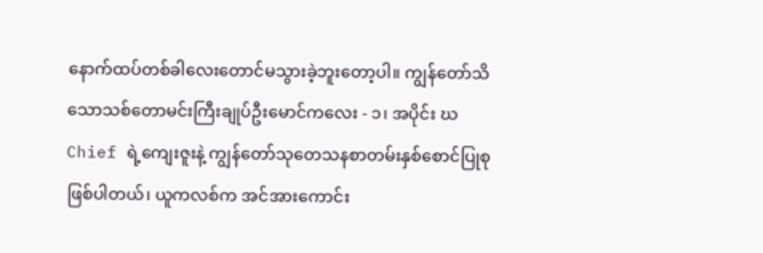နောက်ထပ်တစ်ခါလေးတောင်မသွားခဲ့ဘူးတော့ပါ။ ကျွန်တော်သိသောသစ်တောမင်းကြီးချုပ်ဦးမောင်ကလေး - ၁၊ အပိုင်း ဃ Chief ရဲ့ကျေးဇူးနဲ့ ကျွန်တော်သုတေသနစာတမ်းနှစ်စောင်ပြုစုဖြစ်ပါတယ်၊ ယူကလစ်က အင်အားကောင်း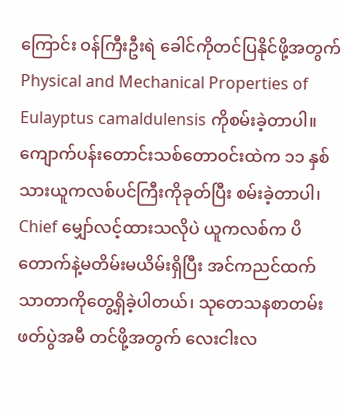ကြောင်း ဝန်ကြီးဦးရဲ ခေါင်ကိုတင်ပြနိုင်ဖို့အတွက် Physical and Mechanical Properties of Eulayptus camaldulensis ကိုစမ်းခဲ့တာပါ။ ကျောက်ပန်းတောင်းသစ်တောဝင်းထဲက ၁၁ နှစ်သားယူကလစ်ပင်ကြီးကိုခုတ်ပြီး စမ်းခဲ့တာပါ၊ Chief မျှော်လင့်ထားသလိုပဲ ယူကလစ်က ပိတောက်နဲ့မတိမ်းမယိမ်းရှိပြီး အင်ကညင်ထက်သာတာကိုတွေ့ရှိခဲ့ပါတယ်၊ သုတေသနစာတမ်းဖတ်ပွဲအမီ တင်ဖို့အတွက် လေးငါးလ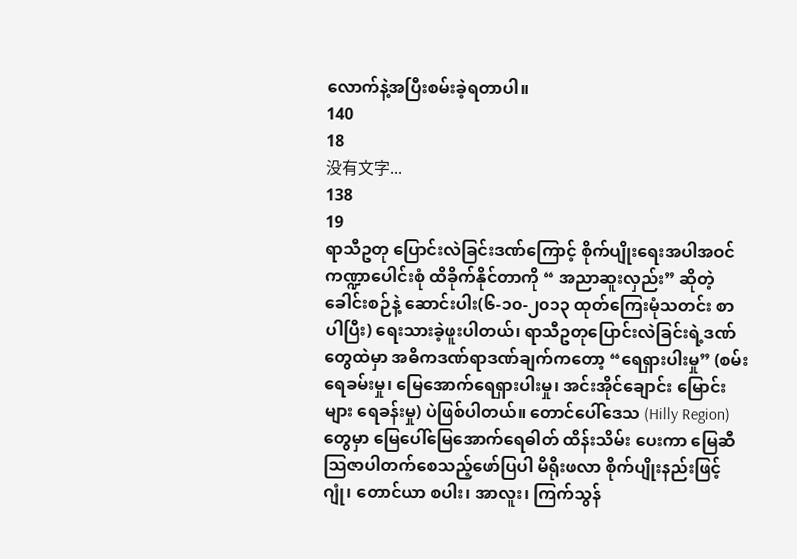လောက်နဲ့အပြီးစမ်းခဲ့ရတာပါ။
140
18
没有文字...
138
19
ရာသီဥတု ပြောင်းလဲခြင်းဒဏ်ကြောင့် စိုက်ပျိုးရေးအပါအဝင် ကဏ္ဍာပေါင်းစုံ ထိခိုက်နိုင်တာကို “ အညာဆူးလှည်း” ဆိုတဲ့ ခေါင်းစဉ်နဲ့ ဆောင်းပါး(၆-၁၀-၂၀၁၃ ထုတ်ကြေးမုံသတင်း စာပါပြီး) ရေးသားခဲ့ဖူးပါတယ်၊ ရာသီဥတုပြောင်းလဲခြင်းရဲ့ဒဏ်တွေထဲမှာ အဓိကဒဏ်ရာဒဏ်ချက်ကတော့ “ရေရှားပါးမှု” (စမ်းရေခမ်းမှု၊ မြေအောက်ရေရှားပါးမှု၊ အင်းအိုင်ချောင်း မြောင်းများ ရေခန်းမှု) ပဲဖြစ်ပါတယ်။ တောင်ပေါ်ဒေသ (Hilly Region) တွေမှာ မြေပေါ်မြေအောက်ရေဓါတ် ထိန်းသိမ်း ပေးကာ မြေဆီသြဇာပါတက်စေသည့်ဖော်ပြပါ မိရိုးဖလာ စိုက်ပျိုးနည်းဖြင့် ဂျုံ၊ တောင်ယာ စပါး၊ အာလူး၊ ကြက်သွန်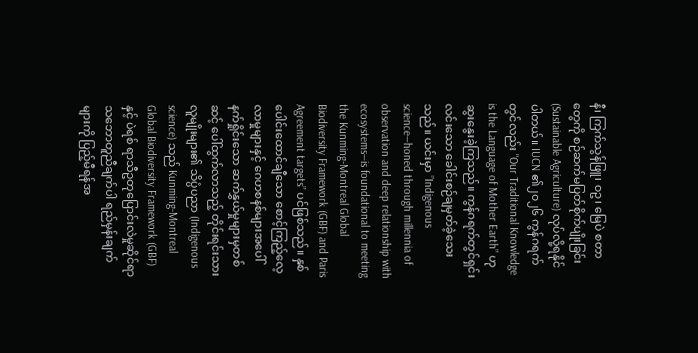နီ၊ ကြက်သွန်ဖြူ၊ ဝဥ၊ မြေပဲ စတာတွေကို စဉ်ဆက်မပြတ်စိုက်ပျိုးခြင်း (Sustainable Agriculture) လုပ်လို့ရနိုင်ပါတယ်။ IUCN ၏၂၀၂၆ ကွန်ဂရက်တွင်လည်း "Our Traditional Knowledge is the Language of Mother Earth” ဟုဆွးနွေးခဲ့ကြသည်။ ကွန်ဂရက်တွင်ရှင်းလင်းသော ခေါင်းစဉ်ချမှတ်ခဲ့သေးသည်။ ယင်းမှာ ”Indigenous science—honed through millennia of observation and deep relationship with ecosystems—is foundational to meeting the Kunming-Montreal Global Biodiversity Framework (GBF) and Paris Agreement targets” ပင်ဖြစ်သည်။ နှစ်ပေါင်းထောင်ချီသော စောင့်ကြည့်လေ့လာမှုများနှင့် ဂေဟစနစ်များအပေါ် နက်ရှိုင်းသော ဆက်နွှယ်မှုများမှတစ်ဆင့် ပေါ်ထွက်လာသည့် တိုင်းရင်းသားလူမျိုးများ၏ သိပ္ပံပညာ (Indigenous science) သည် Kunming-Montreal Global Biodiversity Framework (GBF) နှင့် ပဲရစ် ရာသီဥတုပြောင်းလဲမှုဆိုင်ရာ သဘောတူညီချက်ပါ ရည်မှန်းချက်များကို ပြည့်မီရန်အ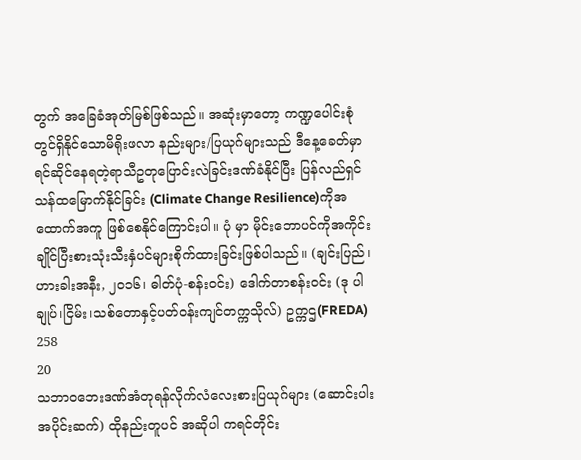တွက် အခြေခံအုတ်မြစ်ဖြစ်သည်။ အဆုံးမှာတော့ ကဏ္ဍပေါင်းစုံတွင်ရှိနိုင်သောမိရိုးဖလာ နည်းများ/ပြယုဂ်များသည် ဒီနေ့ခေတ်မှာ ရင်ဆိုင်နေရတဲ့ရာသီဥတုပြောင်းလဲခြင်းဒဏ်ခံနိုင်ပြီး ပြန်လည်ရှင်သန်ထမြောက်နိုင်ခြင်း (Climate Change Resilience)ကိုအထောက်အကူ ဖြစ်စေနိုင်ကြောင်းပါ။ ပုံ မှာ မိုင်းဘောပင်ကိုအကိုင်းချိုင်ပြီးစားသုံးသီးနှံပင်များစိုက်ထားခြင်းဖြစ်ပါသည်။ (ချင်းပြည်၊ ဟားခါးအနီး, ၂၀၁၆၊ ဓါတ်ပုံ-စန်းဝင်း) ဒေါက်တာစန်းဝင်း (ဒု ပါချုပ်၊ငြိမ်း၊သစ်တောနှင့်ပတ်ဝန်းကျင်တက္ကသိုလ်) ဥက္ကဌ(FREDA)
258
20
သဘာဝဘေးဒဏ်အံတုရန်လိုက်လံလေးစားပြယုဂ်များ (ဆောင်းပါး အပိုင်းဆက်) ထိုနည်းတူပင် အဆိုပါ ကရင်တိုင်း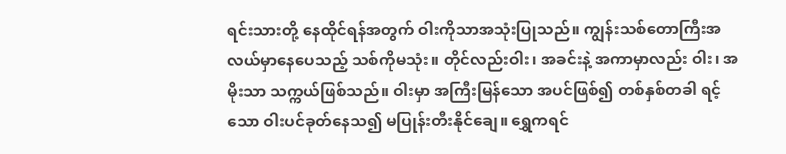ရင်းသားတို့ နေထိုင်ရန်အတွက် ဝါးကိုသာအသုံးပြုသည်။ ကျွန်းသစ်တောကြီးအလယ်မှာနေပေသည့် သစ်ကိုမသုံး။ တိုင်လည်းဝါး၊ အခင်းနဲ့ အကာမှာလည်း ဝါး၊ အမိုးသာ သက္ကယ်ဖြစ်သည်။ ဝါးမှာ အကြီးမြန်သော အပင်ဖြစ်၍ တစ်နှစ်တခါ ရင့်သော ဝါးပင်ခုတ်နေသ၍ မပြုန်းတီးနိုင်ချေ။ ရွှေကရင်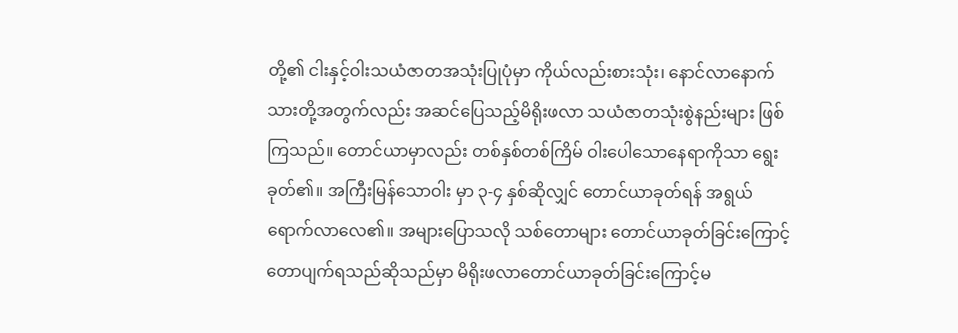တို့၏ ငါးနှင့်ဝါးသယံဇာတအသုံးပြုပုံမှာ ကိုယ်လည်းစားသုံး၊ နောင်လာနောက်သားတို့အတွက်လည်း အဆင်ပြေသည့်မိရိုးဖလာ သယံဇာတသုံးစွဲနည်းများ ဖြစ်ကြသည်။ တောင်ယာမှာလည်း တစ်နှစ်တစ်ကြိမ် ဝါးပေါသောနေရာကိုသာ ရွေးခုတ်၏။ အကြီးမြန်သောဝါး မှာ ၃-၄ နှစ်ဆိုလျှင် တောင်ယာခုတ်ရန် အရွယ်ရောက်လာလေ၏။ အများပြောသလို သစ်တောများ တောင်ယာခုတ်ခြင်းကြောင့် တောပျက်ရသည်ဆိုသည်မှာ မိရိုးဖလာတောင်ယာခုတ်ခြင်းကြောင့်မ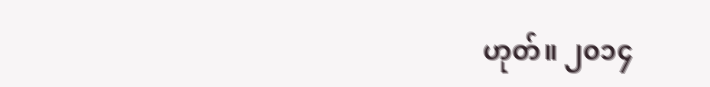ဟုတ်။ ၂၀၁၄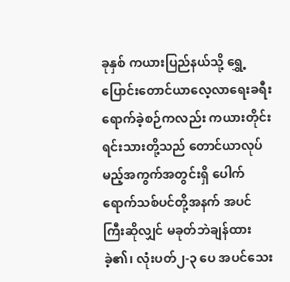ခုနှစ် ကယားပြည်နယ်သို့ ရွှေ့ပြောင်းတောင်ယာလေ့လာရေးခရီးရောက်ခဲ့စဉ်ကလည်း ကယားတိုင်းရင်းသားတို့သည် တောင်ယာလုပ်မည့်အကွက်အတွင်းရှိ ပေါက်ရောက်သစ်ပင်တို့အနက် အပင်ကြီးဆိုလျှင် မခုတ်ဘဲချန်ထားခဲ့၏၊ လုံးပတ်၂-၃ ပေ အပင်သေး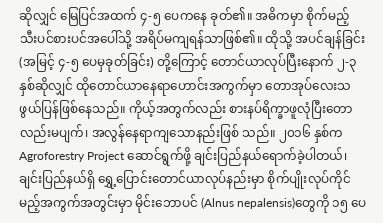ဆိုလျှင် မြေပြင်အထက် ၄-၅ ပေကနေ ခုတ်၏။ အဓိကမှာ စိုက်မည့် သီးပင်စားပင်အပေါ်သို့ အရိပ်မကျရန်သာဖြစ်၏။ ထိုသို့ အပင်ချန်ခြင်း (အမြင့် ၄-၅ ပေမှခုတ်ခြင်း) တို့ကြောင့် တောင်ယာလုပ်ပြီးနောက် ၂-၃နှစ်ဆိုလျှင် ထိုတောင်ယာနေရာဟောင်းအကွက်မှာ တောအုပ်လေးသဖွယ်ပြန်ဖြစ်နေသည်။ ကိုယ့်အတွက်လည်း စားနပ်ရိက္ခာဖူလုံပြီးတောလည်းမပျက်၊ အလွန်နေရာကျသောနည်းဖြစ် သည်။ ၂၀၁၆ နှစ်က Agroforestry Project ဆောင်ရွက်ဖို့ ချင်းပြည်နယ်ရောက်ခဲ့ပါတယ်၊ ချင်းပြည်နယ်ရှိ ရွှေ့ပြောင်းတောင်ယာလုပ်နည်းမှာ စိုက်ပျိုးလုပ်ကိုင်မည့်အကွက်အတွင်းမှာ မိုင်းဘောပင် (Alnus nepalensis)တွေကို ၁၅ ပေ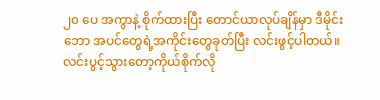၂၀ ပေ အကွာနဲ့ စိုက်ထားပြီး တောင်ယာလုပ်ချိန်မှာ ဒီမိုင်းဘော အပင်တွေရဲ့အကိုင်းတွေခုတ်ပြီး လင်းဖွင့်ပါတယ်။ လင်းပွင့်သွားတော့ကိုယ်စိုက်လို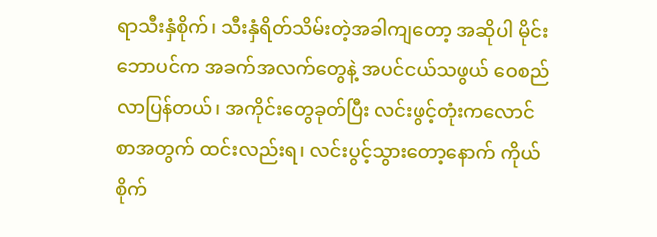ရာသီးနှံစိုက်၊ သီးနှံရိတ်သိမ်းတဲ့အခါကျတော့ အဆိုပါ မိုင်းဘောပင်က အခက်အလက်တွေနဲ့ အပင်ငယ်သဖွယ် ဝေစည်လာပြန်တယ်၊ အကိုင်းတွေခုတ်ပြီး လင်းဖွင့်တုံးကလောင်စာအတွက် ထင်းလည်းရ၊ လင်းပွင့်သွားတော့နောက် ကိုယ်စိုက်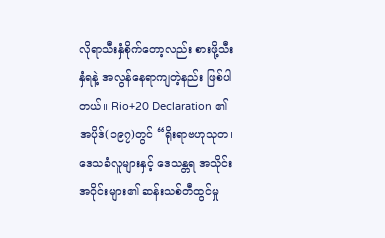လိုရာသီးနှံစိုက်တော့လည်း စားဖို့သီးနှံရနဲ့ အလွန်နေရာကျတဲ့နည်း ဖြစ်ပါတယ်။ Rio+20 Declaration ၏ အပိုဒ်(၁၉၇)တွင် “ရိုးရာဗဟုသုတ၊ ဒေသခံလူများနှင့် ဒေသန္တရ အသိုင်းအဝိုင်းများ၏ ဆန်းသစ်တီထွင်မှု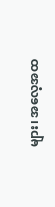များ၊ အလေ့အထ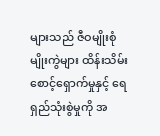များသည် ဇီဝမျိုးစုံမျိုးကွဲများ ထိန်းသိမ်းစောင့်ရှောက်မှုနှင့် ရေရှည်သုံးစွဲမှုကို အ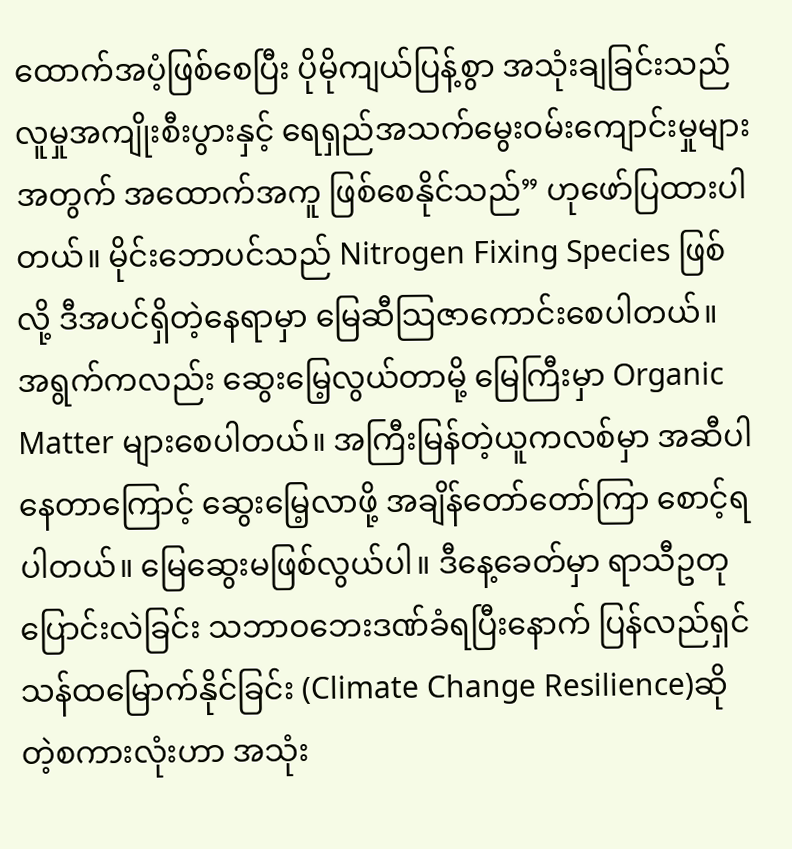ထောက်အပံ့ဖြစ်စေပြီး ပိုမိုကျယ်ပြန့်စွာ အသုံးချခြင်းသည် လူမှုအကျိုးစီးပွားနှင့် ရေရှည်အသက်မွေးဝမ်းကျောင်းမှုများအတွက် အထောက်အကူ ဖြစ်စေနိုင်သည်” ဟုဖော်ပြထားပါတယ်။ မိုင်းဘောပင်သည် Nitrogen Fixing Species ဖြစ်လို့ ဒီအပင်ရှိတဲ့နေရာမှာ မြေဆီသြဇာကောင်းစေပါတယ်။ အရွက်ကလည်း ဆွေးမြေ့လွယ်တာမို့ မြေကြီးမှာ Organic Matter များစေပါတယ်။ အကြီးမြန်တဲ့ယူကလစ်မှာ အဆီပါနေတာကြောင့် ဆွေးမြေ့လာဖို့ အချိန်တော်တော်ကြာ စောင့်ရပါတယ်။ မြေဆွေးမဖြစ်လွယ်ပါ။ ဒီနေ့ခေတ်မှာ ရာသီဥတုပြောင်းလဲခြင်း သဘာဝဘေးဒဏ်ခံရပြီးနောက် ပြန်လည်ရှင်သန်ထမြောက်နိုင်ခြင်း (Climate Change Resilience)ဆိုတဲ့စကားလုံးဟာ အသုံး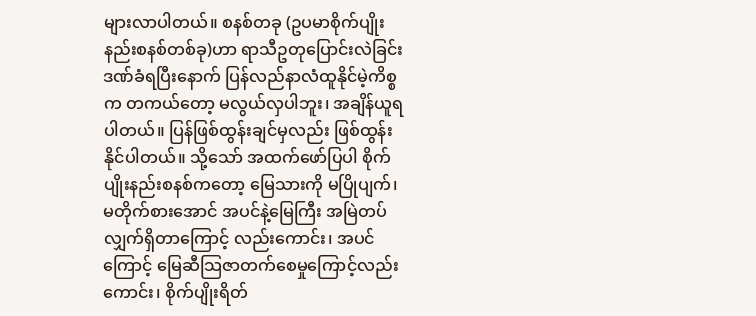များလာပါတယ်။ စနစ်တခု (ဥပမာစိုက်ပျိုးနည်းစနစ်တစ်ခု)ဟာ ရာသီဥတုပြောင်းလဲခြင်းဒဏ်ခံရပြီးနောက် ပြန်လည်နာလံထူနိုင်မဲ့ကိစ္စက တကယ်တော့ မလွယ်လှပါဘူး၊ အချိန်ယူရပါတယ်။ ပြန်ဖြစ်ထွန်းချင်မှလည်း ဖြစ်ထွန်းနိုင်ပါတယ်။ သို့သော် အထက်ဖော်ပြပါ စိုက်ပျိုးနည်းစနစ်ကတော့ မြေသားကို မပြိုပျက်၊ မတိုက်စားအောင် အပင်နဲ့မြေကြီး အမြဲတပ်လျှက်ရှိတာကြောင့် လည်းကောင်း၊ အပင်ကြောင့် မြေဆီသြဇာတက်စေမှုကြောင့်လည်းကောင်း၊ စိုက်ပျိုးရိတ်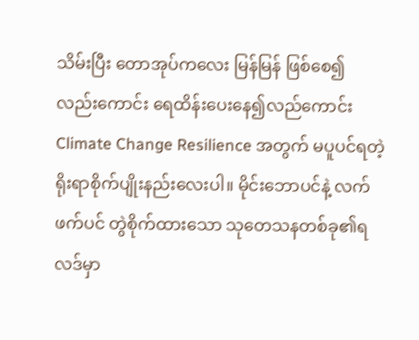သိမ်းပြီး တောအုပ်ကလေး မြန်မြန် ဖြစ်စေ၍ လည်းကောင်း ရေထိန်းပေးနေ၍လည်ကောင်း Climate Change Resilience အတွက် မပူပင်ရတဲ့ ရိုးရာစိုက်ပျိုးနည်းလေးပါ။ မိုင်းဘောပင်နဲ့ လက်ဖက်ပင် တွဲစိုက်ထားသော သုတေသနတစ်ခု၏ရလဒ်မှာ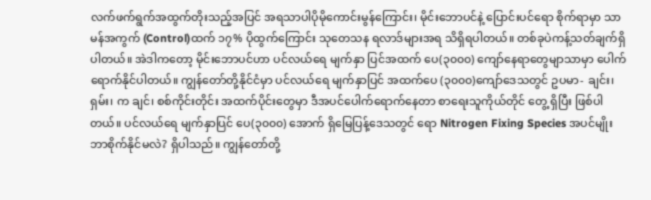လက်ဖက်ရွက်အထွက်တိုးသည့်အပြင် အရသာပါပိုမိုကောင်းမွန်ကြောင်း၊ မိုင်းဘောပင်နဲ့ ပြောင်းပင်ရော စိုက်ရာမှာ သာမန်အကွက် (Control)ထက် ၁၇% ပိုထွက်ကြောင်း သုတေသန ရလာဒ်များအရ သိရှိရပါတယ်။ တစ်ခုပဲကန့်သတ်ချက်ရှိပါတယ်။ အဲဒါကတော့ မိုင်းဘောပင်ဟာ ပင်လယ်ရေ မျက်နှာ ပြင်အထက် ပေ(၃၀၀၀) ကျော်နေရာတွေမျာသာမှာ ပေါက်ရောက်နိုင်ပါတယ်။ ကျွန်တော်တို့နိုင်ငံမှာ ပင်လယ်ရေ မျက်နှာပြင် အထက်ပေ (၃၀၀၀)ကျော်ဒေသတွင် ဥပမာ- ချင်း၊ ရှမ်း၊ က ချင်၊ စစ်ကိုင်းတိုင်း အထက်ပိုင်းတွေမှာ ဒီအပင်ပေါက်ရောက်နေတာ စာရေးသူကိုယ်တိုင် တွေ့ ရှိပြီး ဖြစ်ပါတယ်။ ပင်လယ်ရေ မျက်နှာပြင် ပေ(၃၀၀၀) အောက် ရှိမြေပြန့်ဒေသတွင် ရော Nitrogen Fixing Species အပင်မျိုးဘာစိုက်နိုင်မလဲ? ရှိပါသည်။ ကျွန်တော်တို့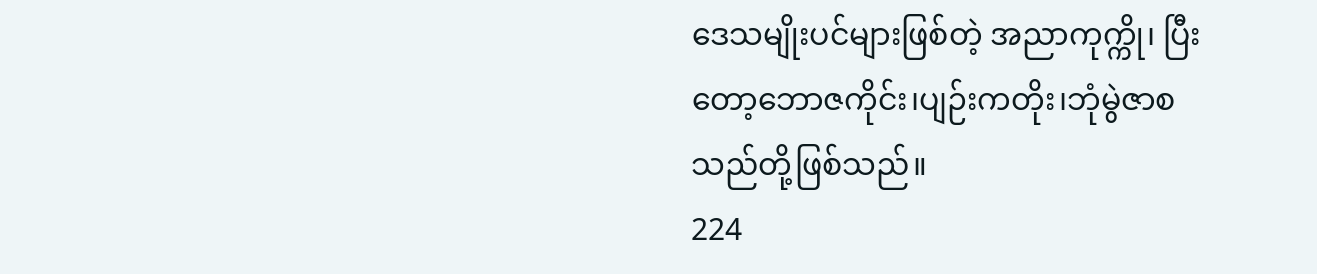ဒေသမျိုးပင်များဖြစ်တဲ့ အညာကုက္ကို၊ ပြီးတော့ဘောဇကိုင်း၊ပျဉ်းကတိုး၊ဘုံမွဲဇာစသည်တို့ဖြစ်သည်။
224